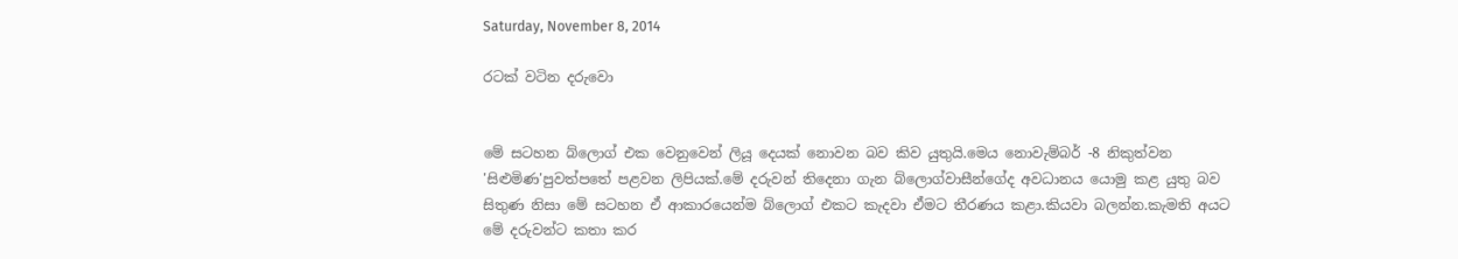Saturday, November 8, 2014

රටක් වටින දරුවො


මේ සටහන බ්ලොග් එක වෙනුවෙන් ලියූ ‍දෙයක් නොවන බව කිව යුතුයි.මෙය නොවැම්බර් -8 නිකුත්වන 'සිළුමිණ'පුවත්පතේ පළවන ලිපියක්.මේ දරුවන් තිදෙනා ගැන බ්ලොග්වාසීන්ගේද අවධානය යොමු කළ යුතු බව සිතුණ නිසා මේ සටහන ඒ ආකාරයෙන්ම බ්ලොග් එකට කැදවා ඒමට තීරණය කළා.කියවා බලන්න.කැමති අයට මේ දරුවන්ට කතා කර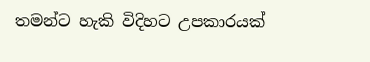තමන්ට හැකි විදිහට උපකාරයක්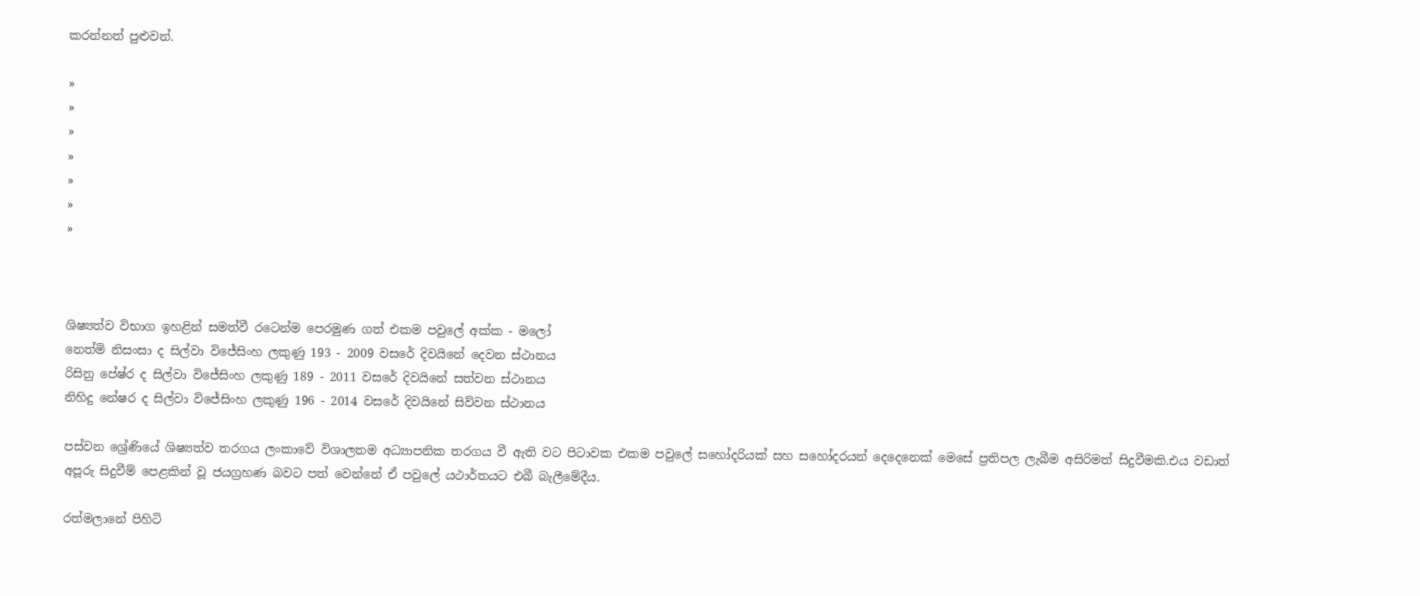කරන්නත් පුළුවන්.

»
»
»
»
»
»
»



ශිෂ්‍යත්ව විභාග ඉහළින් සමත්වී රටෙන්ම පෙරමුණ ගත් එකම පවුලේ අක්ක - මලෝ
නෙත්මි නිසංසා ද සිල්වා විජේසිංහ ලකුණු 193 - 2009 වසරේ දිවයිනේ දෙවන ස්ථානය
රිසිනු පේෂ්ර ද සිල්වා විජේසිංහ ලකුණු 189 - 2011 වසරේ දිවයිනේ සත්වන ස්ථානය
නිහිදු නේෂර ද සිල්වා විජේසිංහ ලකුණු 196 - 2014 වසරේ දිවයිනේ සිව්වන ස්ථානය

පස්වන ශ්‍රේණියේ ශිෂ්‍යත්ව තරගය ලංකාවේ විශාලතම අධ්‍යාපනික තරගය වී ඇති වට පිටාවක එකම පවුලේ සහෝදරියක් සහ සහෝදරයන් දෙදෙනෙක් මෙසේ ප්‍රතිපල ලැබීම අසිරිමත් සිදුවීමකි.එය වඩාත් අපූරු සිදුවීම් පෙළකින් වූ ජයග්‍රහණ බවට පත් වෙන්නේ ඒ පවුලේ යථාර්තයට එබී බැලීමේදීය.

රත්මලානේ පිහිටි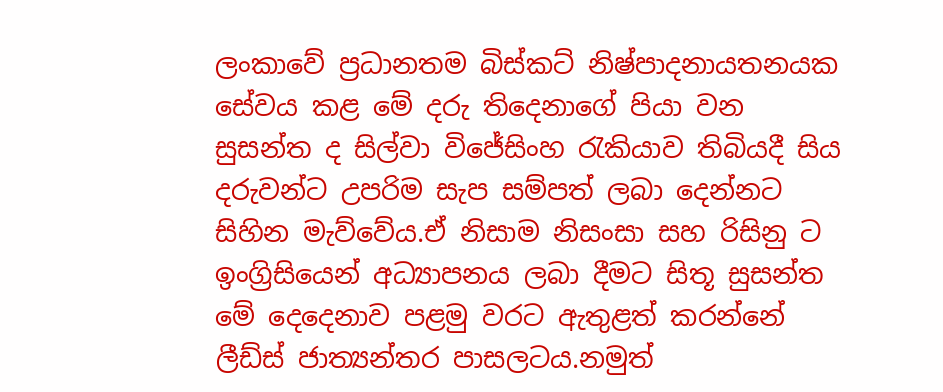ලංකාවේ ප්‍රධානතම බිස්කට් නිෂ්පාදනායතනයක සේවය කළ මේ දරු තිදෙනාගේ පියා වන සුසන්ත ද සිල්වා විජේසිංහ රැකියාව තිබියදී සිය දරුවන්ට උපරිම සැප සම්පත් ලබා දෙන්නට සිහින මැව්වේය.ඒ නිසාම නිසංසා සහ රිසිනු ට ඉංග්‍රිසියෙන් අධ්‍යාපනය ලබා දීමට සිතූ සුසන්ත මේ දෙදෙනාව පළමු වරට ඇතුළත් කරන්නේ ලීඩ්ස් ජාත්‍යන්තර පාසලටය.නමුත්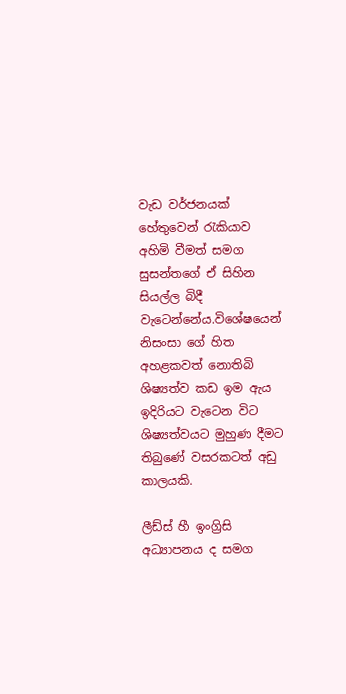වැඩ වර්ජනයක් හේතුවෙන් රැකියාව අහිමි වීමත් සමග සුසන්තගේ ඒ සිහින සියල්ල බිදී වැටෙන්නේය.විශේෂයෙන් නිසංසා ගේ හිත අහළකවත් නොතිබි ශිෂ්‍යත්ව කඩ ඉම ඇය ඉදිරියට වැටෙන විට ශිෂ්‍යත්වයට මුහුණ දීමට තිබුණේ වසරකටත් අඩු කාලයකි.

ලීඩ්ස් හී ඉංග්‍රිසි අධ්‍යාපනය ද සමග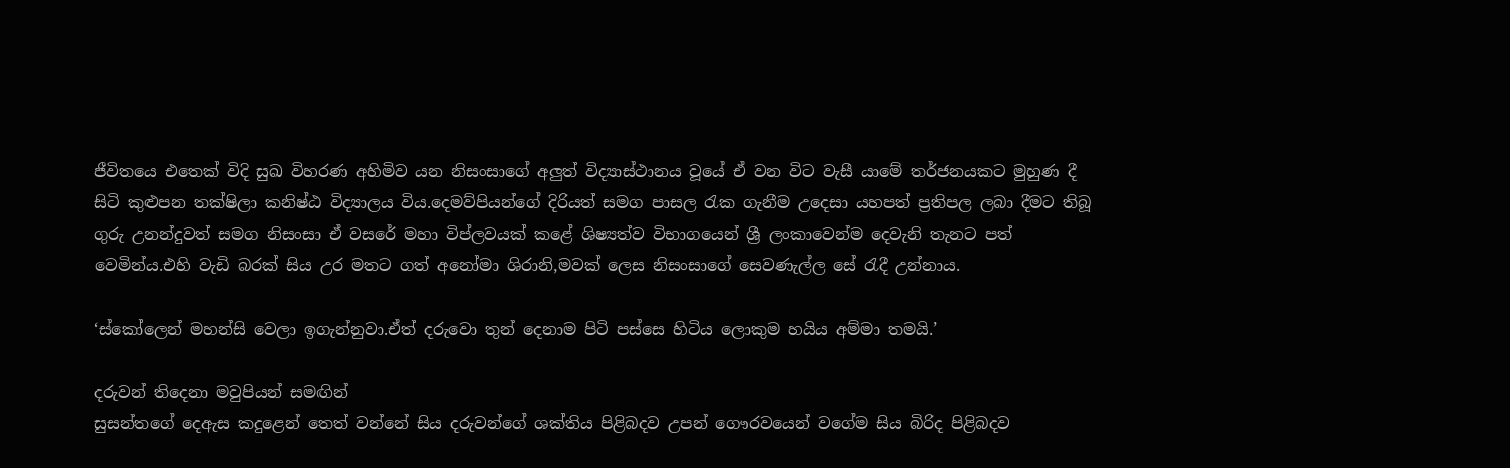ජීවිතයෙ එතෙක් විදි සුඛ විහරණ අහිමිව යන නිසංසාගේ අලුත් විද්‍යාස්ථානය වූයේ ඒ වන විට වැසී යාමේ තර්ජනයකට මුහුණ දී සිටි කුළුපන තක්ෂිලා කනිෂ්ඨ විද්‍යාලය විය.දෙමව්පියන්ගේ දිරියත් සමග පාසල රැක ගැනීම උදෙසා යහපත් ප්‍රතිපල ලබා දීමට තිබූ ගුරු උනන්දුවත් සමග නිසංසා ඒ වසරේ මහා විප්ලවයක් කළේ ශිෂ්‍යත්ව විභාගයෙන් ශ්‍රී ලංකාවෙන්ම දෙවැනි තැනට පත් වෙමින්ය.එහි වැඩි බරක් සිය උර මතට ගත් අනෝමා ශිරානි,මවක් ලෙස නිසංසාගේ සෙවණැල්ල සේ රැදී උන්නාය.

‘ස්කෝලෙන් මහන්සි වෙලා ඉගැන්නුවා.ඒත් දරුවො තුන් දෙනාම පිටි පස්සෙ හිටිය ලොකුම හයිය අම්මා තමයි.’

දරුවන් තිදෙනා මවුපියන් සමඟින්
සුසන්තගේ දෙඇස කදුළෙන් තෙත් වන්නේ සිය දරුවන්ගේ ශක්තිය පිළිබදව උපන් ගෞරවයෙන් වගේම සිය බිරිද පිළිබදව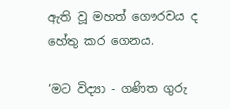ඇති වූ මහත් ගෞරවය ද හේතු කර ගෙනය.

‘මට විද්‍යා - ගණිත ගුරු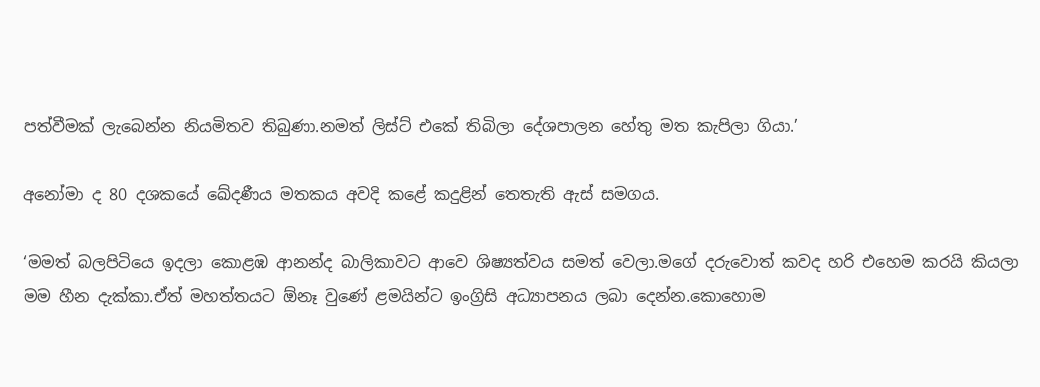පත්වීමක් ලැබෙන්න නියමිතව තිබුණා.නමත් ලිස්ට් එකේ තිබිලා දේශපාලන හේතු මත කැපිලා ගියා.’

අනෝමා ද 80 දශකයේ ඛේදණීය මතකය අවදි කළේ කදුළින් තෙතැති ඇස් සමගය.

‘මමත් බලපිටියෙ ඉදලා කොළඹ ආනන්ද බාලිකාවට ආවෙ ශිෂ්‍යත්වය සමත් වෙලා.මගේ දරුවොත් කවද හරි එහෙම කරයි කියලා මම හීන දැක්කා.ඒත් මහත්තයට ඕනෑ වුණේ ළමයින්ට ඉංග්‍රිසි අධ්‍යාපනය ලබා දෙන්න.කොහොම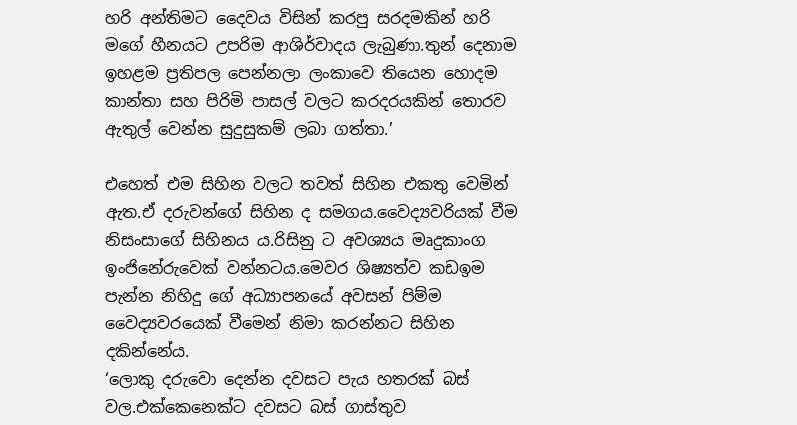හරි අන්තිමට දෛවය විසින් කරපු සරදමකින් හරි මගේ හීනයට උපරිම ආශිර්වාදය ලැබුණා.තුන් දෙනාම ඉහළම ප්‍රතිපල පෙන්නලා ලංකාවෙ තියෙන හොදම කාන්තා සහ පිරිමි පාසල් වලට කරදරයකින් තොරව ඇතුල් වෙන්න සුදුසුකම් ලබා ගත්තා.’

එහෙත් එම සිහින වලට තවත් සිහින එකතු වෙමින් ඇත.ඒ දරුවන්ගේ සිහින ද සමගය.වෛද්‍යවරියක් වීම නිසංසාගේ සිහිනය ය.රිසිනු ට අවශ්‍යය මෘදුකාංග ඉංජිනේරුවෙක් වන්නටය.මෙවර ශිෂ්‍යත්ව කඩඉම පැන්න නිහිදු ගේ අධ්‍යාපනයේ අවසන් පිම්ම වෛද්‍යවරයෙක් වීමෙන් නිමා කරන්නට සිහින දකින්නේය.
‘ලොකු දරුවො දෙන්න දවසට පැය හතරක් බස් වල.එක්කෙනෙක්ට දවසට බස් ගාස්තුව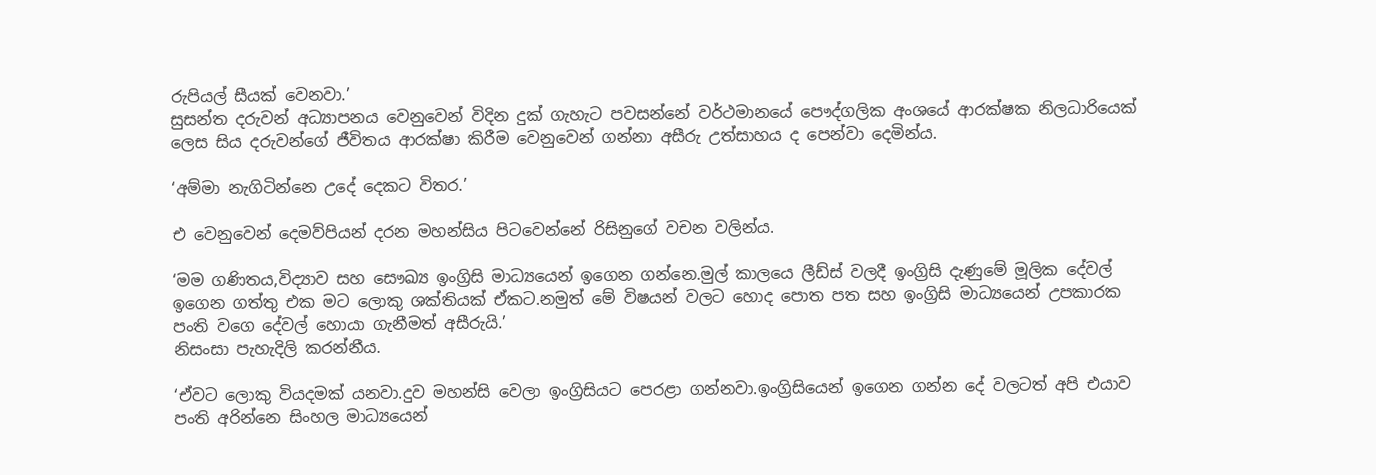රුපියල් සීයක් වෙනවා.’
සුසන්ත දරුවන් අධ්‍යාපනය වෙනුවෙන් විදින දුක් ගැහැට පවසන්නේ වර්ථමානයේ පෞද්ගලික අංශයේ ආරක්ෂක නිලධාරියෙක් ලෙස සිය දරුවන්ගේ ජීවිතය ආරක්ෂා කිරීම වෙනුවෙන් ගන්නා අසීරු උත්සාහය ද පෙන්වා දෙමින්ය.

‘අම්මා නැගිටින්නෙ උදේ දෙකට විතර.’

එ වෙනුවෙන් දෙමව්පියන් දරන මහන්සිය පිටවෙන්නේ රිසිනුගේ වචන වලින්ය.

‘මම ගණිතය,විද්‍යාව සහ සෞඛ්‍ය ඉංග්‍රිසි මාධ්‍යයෙන් ඉගෙන ගන්නෙ.මුල් කාලයෙ ලීඩ්ස් වලදී ඉංග්‍රිසි දැණුමේ මූලික දේවල් ඉගෙන ගත්තු එක මට ලොකු ශක්තියක් ඒකට.නමුත් මේ විෂයන් වලට හොද පොත පත සහ ඉංග්‍රිසි මාධ්‍යයෙන් උපකාරක පංති වගෙ දේවල් හොයා ගැනීමත් අසීරුයි.’
නිසංසා පැහැදිලි කරන්නීය.

‘ඒවට ලොකු වියදමක් යනවා.දුව මහන්සි වෙලා ඉංග්‍රිසියට පෙරළා ගන්නවා.ඉංග්‍රිසියෙන් ඉගෙන ගන්න දේ වලටත් අපි එයාව පංති අරින්නෙ සිංහල මාධ්‍යයෙන්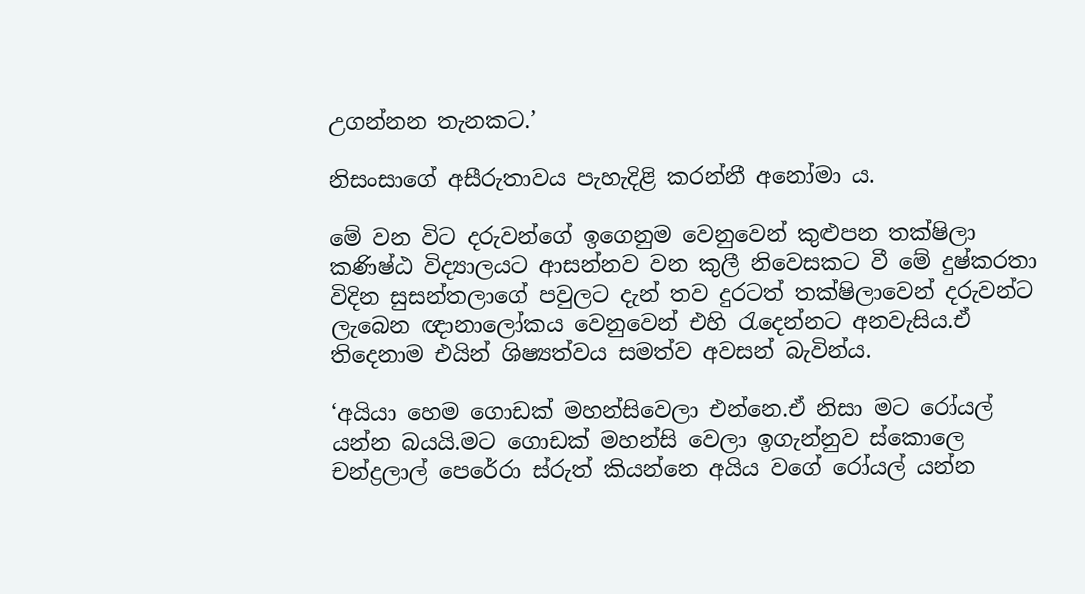උගන්නන තැනකට.’

නිසංසාගේ අසීරුතාවය පැහැදිළි කරන්නී අනෝමා ය.

මේ වන විට දරුවන්ගේ ඉගෙනුම වෙනුවෙන් කුළුපන තක්ෂිලා කණිෂ්ඨ විද්‍යාලයට ආසන්නව වන කුලී නිවෙසකට වී මේ දුෂ්කරතා විදින සුසන්තලාගේ පවුලට දැන් තව දුරටත් තක්ෂිලාවෙන් දරුවන්ට ලැබෙන ඥානාලෝකය වෙනුවෙන් එහි රැදෙන්නට අනවැසිය.ඒ තිදෙනාම එයින් ශිෂ්‍යත්වය සමත්ව අවසන් බැවින්ය.

‘අයියා හෙම ගොඩක් මහන්සිවෙලා එන්නෙ.ඒ නිසා මට රෝයල් යන්න බයයි.මට ගොඩක් මහන්සි වෙලා ඉගැන්නුව ස්කොලෙ චන්ද්‍රලාල් පෙරේරා ස්රුත් කියන්නෙ අයිය වගේ රෝයල් යන්න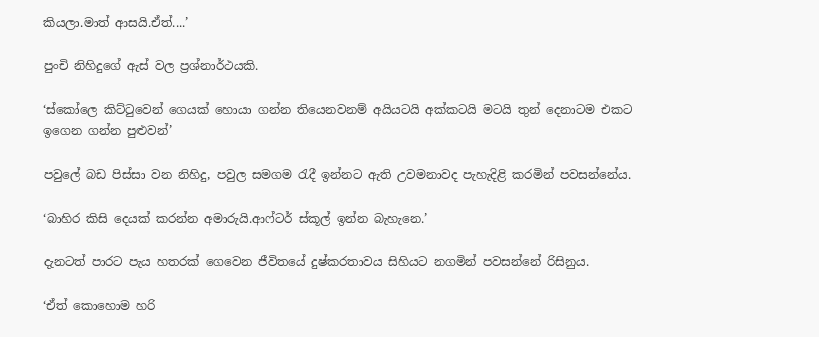කියලා.මාත් ආසයි.ඒත්....’

පුංචි නිහිදුගේ ඇස් වල ප්‍රශ්නාර්ථයකි.

‘ස්කෝලෙ කිට්ටුවෙන් ගෙයක් හොයා ගන්න තියෙනවනම් අයියටයි අක්කටයි මටයි තුන් දෙනාටම එකට ඉගෙන ගන්න පුළුවන්’

පවුලේ බඩ පිස්සා වන නිහිදු, පවුල සමගම රැදී ඉන්නට ඇති උවමනාවද පැහැදිළි කරමින් පවසන්නේය.

‘බාහිර කිසි දෙයක් කරන්න අමාරුයි.ආෆ්ටර් ස්කූල් ඉන්න බැහැනෙ.’

දැනටත් පාරට පැය හතරක් ගෙවෙන ජීවිතයේ දුෂ්කරතාවය සිහියට නගමින් පවසන්නේ රිසිනුය.

‘ඒත් කොහොම හරි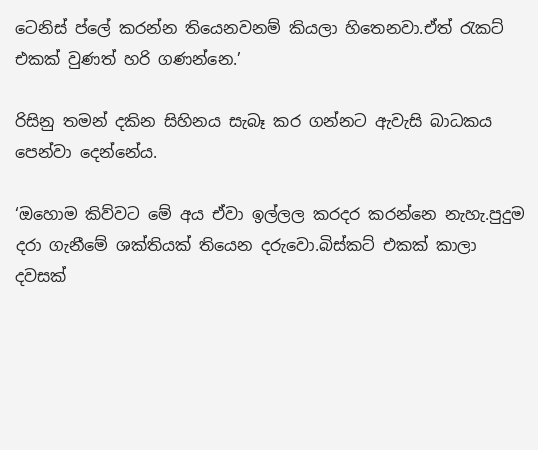ටෙනිස් ප්ලේ කරන්න තියෙනවනම් කියලා හිතෙනවා.ඒත් රැකට් එකක් වුණත් හරි ගණන්නෙ.’

රිසිනු තමන් දකින සිහිනය සැබෑ කර ගන්නට ඇවැසි බාධකය පෙන්වා දෙන්නේය.

‘ඔහොම කිව්වට මේ අය ඒවා ඉල්ලල කරදර කරන්නෙ නැහැ.පුදුම දරා ගැනීමේ ශක්තියක් තියෙන දරුවො.බිස්කට් එකක් කාලා දවසක්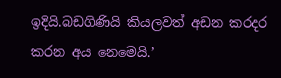ඉදියි.බඩගිණියි කියලවත් අඩන කරදර කරන අය නෙමෙයි.’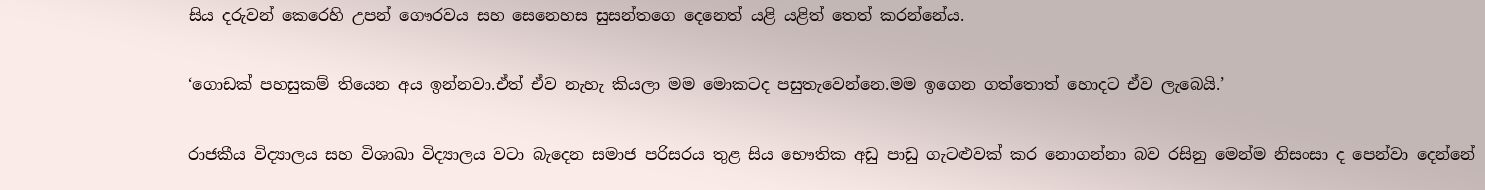සිය දරුවන් කෙරෙහි උපන් ගෞරවය සහ සෙනෙහස සුසන්තගෙ දෙනෙත් යළි යළිත් තෙත් කරන්නේය.

‘ගොඩක් පහසුකම් තියෙන අය ඉන්නවා.ඒත් ඒව නැහැ කියලා මම මොකටද පසුතැවෙන්නෙ.මම ඉගෙන ගත්තොත් හොදට ඒව ලැබෙයි.’

රාජකීය විද්‍යාලය සහ විශාඛා විද්‍යාලය වටා බැදෙන සමාජ පරිසරය තුළ සිය භෞතික අඩු පාඩු ගැටළුවක් කර නොගන්නා බව රසිනු මෙන්ම නිසංසා ද පෙන්වා දෙන්නේ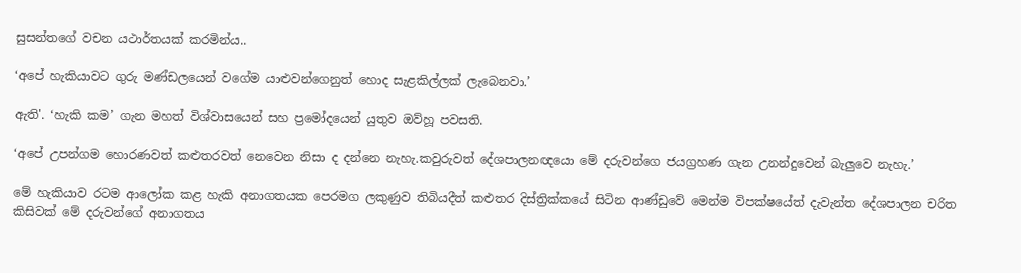සුසන්තගේ වචන යථාර්තයක් කරමින්ය..

‘අපේ හැකියාවට ගුරු මණ්ඩලයෙන් වගේම යාළුවන්ගෙනුත් හොද සැළකිල්ලක් ලැබෙනවා.’

ඇති'. ‘හැකි කම’ ගැන මහත් විශ්වාසයෙන් සහ ප්‍රමෝදයෙන් යුතුව ඔව්හූ පවසති.

‘අපේ උපන්ගම හොරණවත් කළුතරවත් නෙවෙන නිසා ද දන්නෙ නැහැ.කවුරුවත් දේශපාලනඥයො මේ දරුවන්ගෙ ජයග්‍රහණ ගැන උනන්දුවෙන් බැලුවෙ නැහැ.’

මේ හැකියාව රටම ආලෝක කළ හැකි අනාගතයක පෙරමග ලකුණුව තිබියදීත් කළුතර දිස්ත්‍රික්කයේ සිටින ආණ්ඩුවේ මෙන්ම විපක්ෂයේත් දැවැන්ත දේශපාලන චරිත කිසිවක් මේ දරුවන්ගේ අනාගතය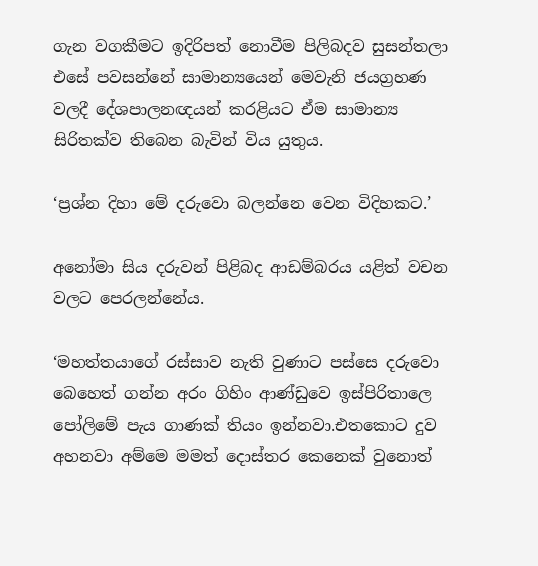ගැන වගකීමට ඉදිරිපත් නොවීම පිලිබදව සුසන්තලා එසේ පවසන්නේ සාමාන්‍යයෙන් මෙවැනි ජයග්‍රහණ වලදී දේශපාලනඥයන් කරළියට ඒම සාමාන්‍ය සිරිතක්ව තිබෙන බැවින් විය යුතුය.

‘ප්‍රශ්න දිහා මේ දරුවො බලන්නෙ වෙන විදිහකට.’

අනෝමා සිය දරුවන් පිළිබද ආඩම්බරය යළිත් වචන වලට පෙරලන්නේය.

‘මහත්තයාගේ රස්සාව නැති වුණාට පස්සෙ දරුවො බෙහෙත් ගන්න අරං ගිහිං ආණ්ඩුවෙ ඉස්පිරිතාලෙ පෝලිමේ පැය ගාණක් තියං ඉන්නවා.එතකොට දුව අහනවා අම්මෙ මමත් දොස්තර කෙනෙක් වුනොත්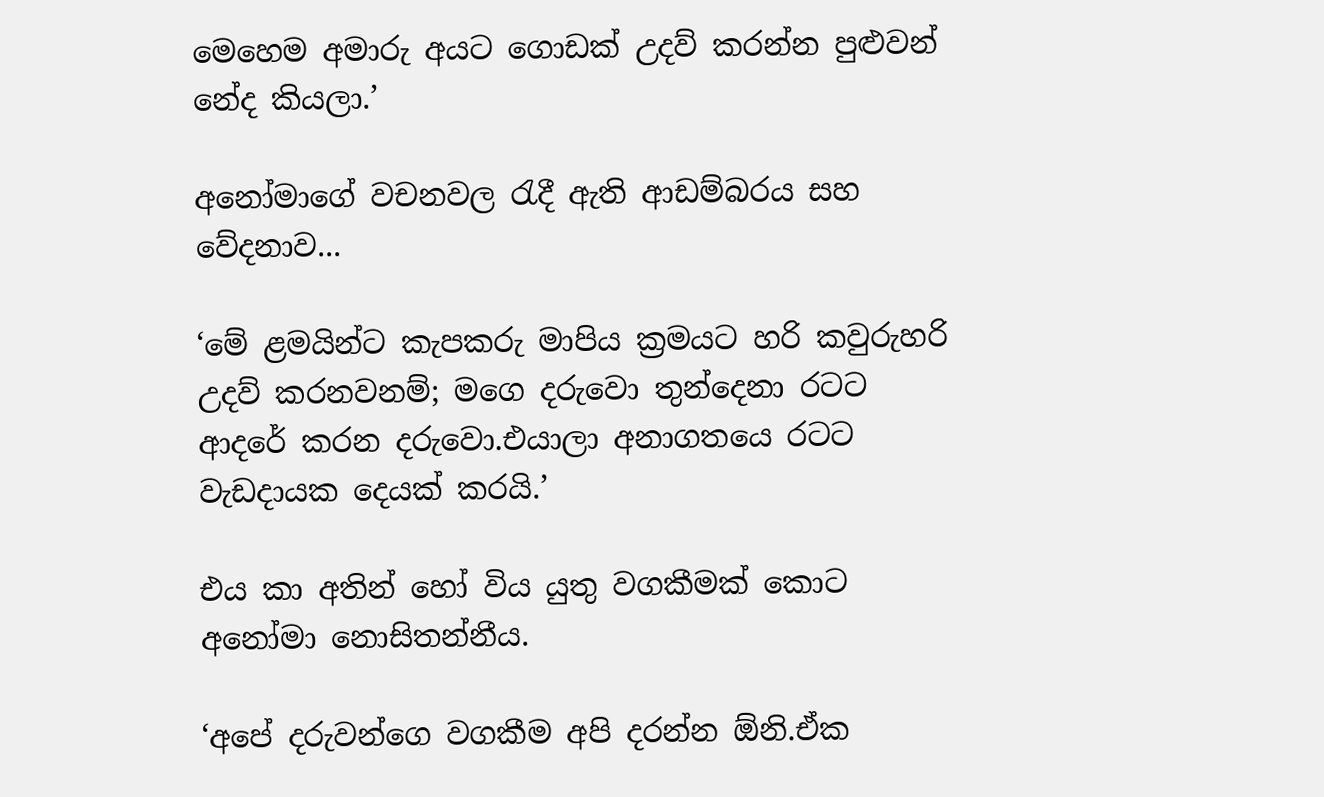මෙහෙම අමාරු අයට ගොඩක් උදව් කරන්න පුළුවන් නේද කියලා.’

අනෝමාගේ වචනවල රැදී ඇති ආඩම්බරය සහ වේදනාව...

‘මේ ළමයින්ට කැපකරු මාපිය ක්‍රමයට හරි කවුරුහරි උදව් කරනවනම්; මගෙ දරුවො තුන්දෙනා රටට ආද‍රේ කරන දරුවො.එයාලා අනාගතයෙ රටට වැඩදායක දෙයක් කරයි.’

එය කා අතින් හෝ විය යුතු වගකීමක් කොට අනෝමා නොසිතන්නීය.

‘අපේ දරුවන්ගෙ වගකීම අපි දරන්න ඕනි.ඒක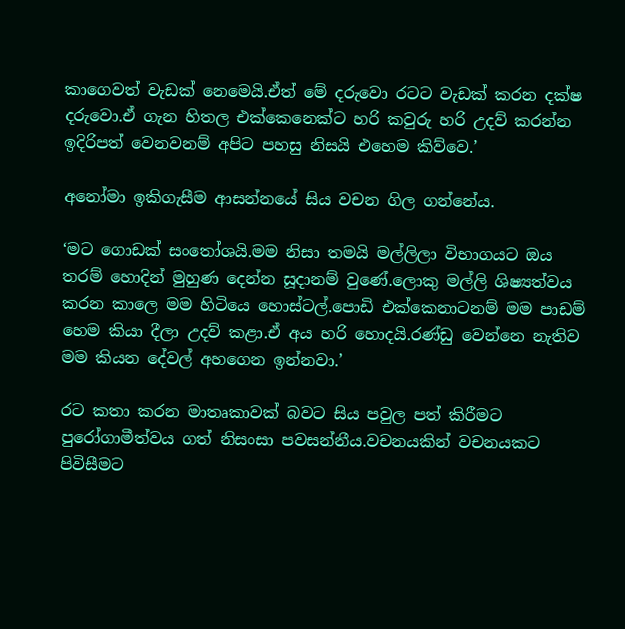කාගෙවත් වැඩක් නෙමෙයි.ඒත් මේ දරුවො රටට වැඩක් කරන දක්ෂ දරුවො.ඒ ගැන හිතල එක්කෙනෙක්ට හරි කවුරු හරි උදව් කරන්න ඉදිරිපත් වෙනවනම් අපිට පහසු නිසයි එහෙම කිව්වෙ.’

අනෝමා ඉකිගැසීම ආසන්නයේ සිය වචන ගිල ගන්නේය.

‘මට ගොඩක් සංතෝශයි.මම නිසා තමයි මල්ලිලා විභාගයට ඔය තරම් හොදින් මුහුණ දෙන්න සූදානම් වුණේ.ලොකු මල්ලි ශිෂ්‍යත්වය කරන කාලෙ මම හිටියෙ හොස්ටල්.පොඩි එක්කෙනාටනම් මම පාඩම් හෙම කියා දීලා උදව් කළා.ඒ අය හරි හොදයි.රණ්ඩු වෙන්නෙ නැතිව මම කියන දේවල් අහගෙන ඉන්නවා.’

රට කතා කරන මාතෘකාවක් බවට සිය පවුල පත් කිරීමට පුරෝගාමීත්වය ගත් නිසංසා පවසන්නීය.වචනයකින් වචනයකට පිවිසීමට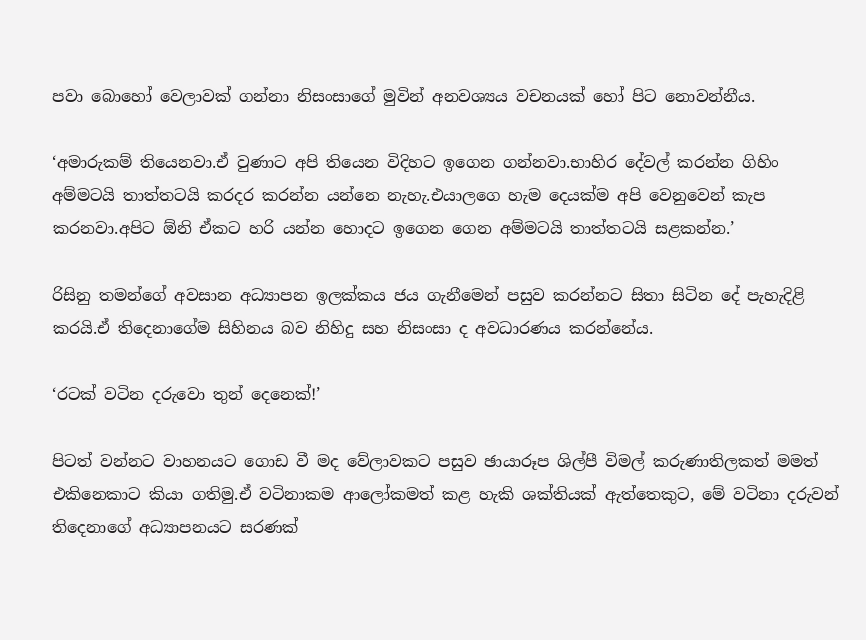පවා බොහෝ වෙලාවක් ගන්නා නිසංසාගේ මුවින් අනවශ්‍යය වචනයක් හෝ පිට නොවන්නීය.

‘අමාරුකම් තියෙනවා.ඒ වුණාට අපි තියෙන විදිහට ඉගෙන ගන්නවා.භාහිර දේවල් කරන්න ගිහිං අම්මටයි තාත්තටයි කරදර කරන්න යන්නෙ නැහැ.එයාලගෙ හැම දෙයක්ම අපි වෙනුවෙන් කැප කරනවා.අපිට ඕනි ඒකට හරි යන්න හොදට ඉගෙන ගෙන අම්මටයි තාත්තටයි සළකන්න.’

රිසිනු තමන්ගේ අවසාන අධ්‍යාපන ඉලක්කය ජය ගැනීමෙන් පසුව කරන්නට සිතා සිටින දේ පැහැදිළි කරයි.ඒ තිදෙනාගේම සිහිනය බව නිහිදු සහ නිසංසා ද අවධාරණය කරන්නේය.

‘රටක් වටින දරුවො තුන් දෙනෙක්!’

පිටත් වන්නට වාහනයට ගොඩ වී මද වේලාවකට පසුව ඡායාරූප ශිල්පී විමල් කරුණාතිලකත් මමත් එකිනෙකාට කියා ගතිමු.ඒ වටිනාකම ආලෝකමත් කළ හැකි ශක්තියක් ඇත්තෙකුට, මේ වටිනා දරුවන් තිදෙනාගේ අධ්‍යාපනයට සරණක්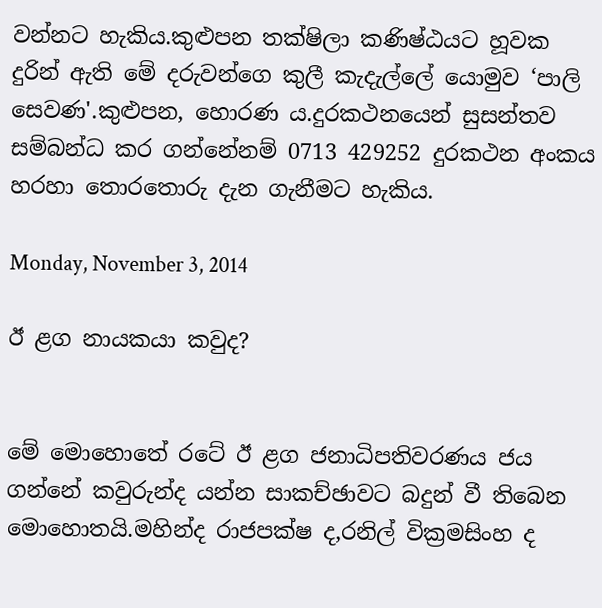වන්නට හැකිය.කුළුපන තක්ෂිලා කණිෂ්ඨයට හූවක දුරින් ඇති මේ දරුවන්ගෙ කුලී කැදැල්ලේ යොමුව ‘පාලි සෙවණ'.කුළුපන, හොරණ ය.දුරකථනයෙන් සුසන්තව සම්බන්ධ කර ගන්නේනම් 0713 429252 දුරකථන අංකය හරහා තොරතොරු දැන ගැනීමට හැකිය.

Monday, November 3, 2014

ඊ ළග නායකයා කවුද?


මේ මොහොතේ රටේ ඊ ළග ජනාධිපතිවරණය ජය ගන්නේ කවුරුන්ද යන්න සාකච්ඡාවට බදුන් වී තිබෙන මොහොතයි.මහින්ද රාජපක්ෂ ද,රනිල් වික්‍රමසිංහ ද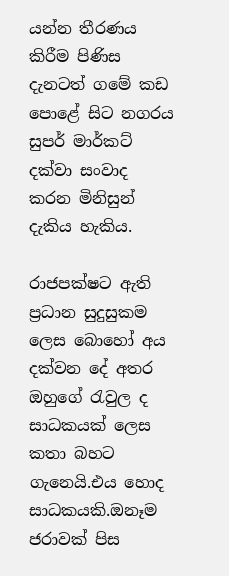යන්න තීරණය කිරීම පිණිස දැනටත් ගමේ කඩ පොළේ සිට නගරය සුපර් මාර්කට් දක්වා සංවාද කරන මිනිසුන් දැකිය හැකිය.

රාජපක්ෂට ඇති ප්‍රධාන සුදුසුකම ලෙස බොහෝ අය දක්වන දේ අතර ඔහුගේ රැවුල ද සාධකයක් ලෙස කතා බහට ගැනෙයි.එය හොද සාධකයකි.ඔනෑම ජරාවක් පිස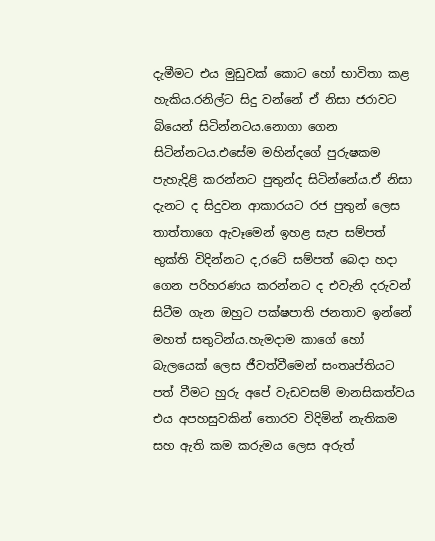දැමීමට එය මුඩුවක් කොට හෝ භාවිතා කළ හැකිය.රනිල්ට සිදු වන්නේ ඒ නිසා ජරාවට බියෙන් සිටින්නටය.නොගා ගෙන සිටින්නටය.එසේම මහින්දගේ පුරුෂකම පැහැදිළි කරන්නට පුතුන්ද සිටින්නේය.ඒ නිසා දැනට ද සිදුවන ආකාරයට රජ පුතුන් ලෙස තාත්තාගෙ ඇවෑමෙන් ඉහළ සැප සම්පත් භුක්ති විදින්නට ද,රටේ සම්පත් බෙදා හදා ගෙන පරිහරණය කරන්නට ද එවැනි දරුවන් සිටීම ගැන ඔහුට පක්ෂපාති ජනතාව ඉන්නේ මහත් සතුටින්ය.හැමදාම කාගේ හෝ බැලයෙක් ලෙස ජීවත්වීමෙන් සංතෘප්තියට පත් වීමට හුරු අපේ වැඩවසම් මානසිකත්වය එය අපහසුවකින් තොරව විදිමින් නැතිකම සහ ඇති කම කරුමය ලෙස අරුත්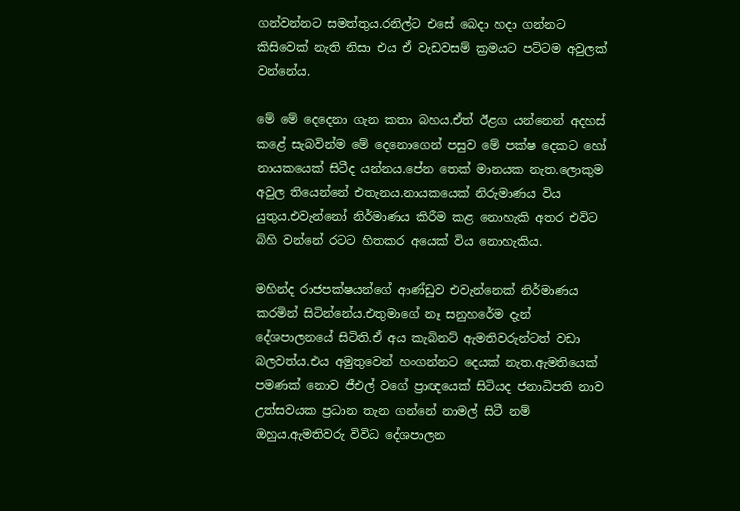ගන්වන්නට සමත්තුය.රනිල්ට එසේ බෙදා හදා ගන්නට කිසිවෙක් නැති නිසා එය ඒ වැඩවසම් ක්‍රමයට පට්ටම අවුලක් වන්නේය.

මේ මේ දෙදෙනා ගැන කතා බහය.ඒත් ඊළග යන්නෙන් අදහස් කළේ සැබවින්ම මේ දෙනොගෙන් පසුව මේ පක්ෂ දෙකට හෝ නායකයෙක් සිටීද යන්නය.පේන තෙක් මානයක නැත.ලොකුම අවුල තියෙන්නේ එතැනය.නායකයෙක් නිරුමාණය විය යුතුය.එවැන්නෝ නිර්මාණය කිරීම කළ නොහැකි අතර එවිට බිහි වන්නේ රටට හිතකර අයෙක් විය නොහැකිය.

මහින්ද රාජපක්ෂයන්ගේ ආණ්ඩුව එවැන්නෙක් නිර්මාණය කරමින් සිටින්නේය.එතුමාගේ නෑ සනුහරේම දැන් දේශපාලනයේ සිටිති.ඒ අය කැබිනට් ඇමතිවරුන්ටත් වඩා බලවත්ය.එය අමුතුවෙන් හංගන්නට දෙයක් නැත.ඇමතියෙක් පමණක් නොව ජීඑල් වගේ ප්‍රාඥයෙක් සිටියද ජනාධිපති නාව උත්සවයක ප්‍රධාන තැන ගන්නේ නාමල් සිටී නම් ඔහුය.ඇමතිවරු විවිධ දේශපාලන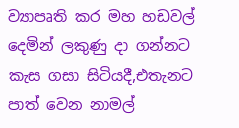ව්‍යාපෘති කර මහ හඩවල් දෙමින් ලකුණු දා ගන්නට කැස ගසා සිටියදී,එතැනට පාත් වෙන නාමල්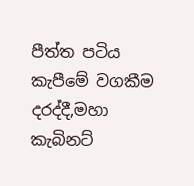පීත්ත පටිය කැපීමේ වගකීම දරද්දී,මහා කැබිනට්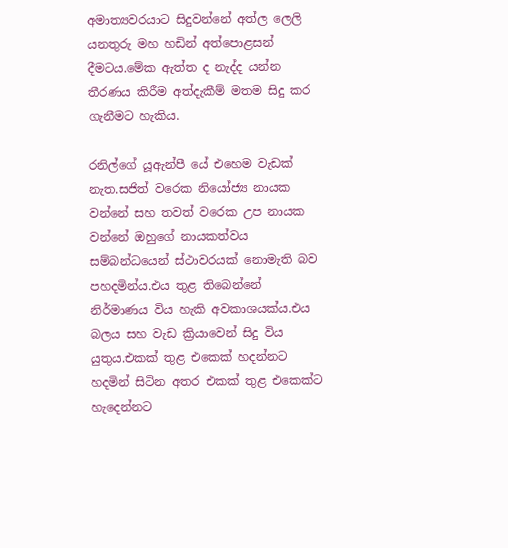අමාත්‍යවරයාට සිදුවන්නේ අත්ල ලෙලි යනතුරු මහ හඩින් අත්පොළසන් දීමටය.මේක ඇත්ත ද නැද්ද යන්න තීරණය කිරීම අත්දැකීම් මතම සිදු කර ගැනීමට හැකිය.

රනිල්ගේ යූඇන්පී යේ එහෙම වැඩක් නැත.සජිත් වරෙක නියෝජ්‍ය නායක වන්නේ සහ තවත් වරෙක උප නායක වන්නේ ඔහුගේ නායකත්වය සම්බන්ධයෙන් ස්ථාවරයක් නොමැති බව පහදමින්ය.එය තුළ තිබෙන්නේ නිර්මාණය විය හැකි අවකාශයක්ය.එය බලය සහ වැඩ ක්‍රියාවෙන් සිදු විය යුතුය.එකක් තුළ එකෙක් හදන්නට හදමින් සිටින අතර එකක් තුළ එකෙක්ට හැදෙන්නට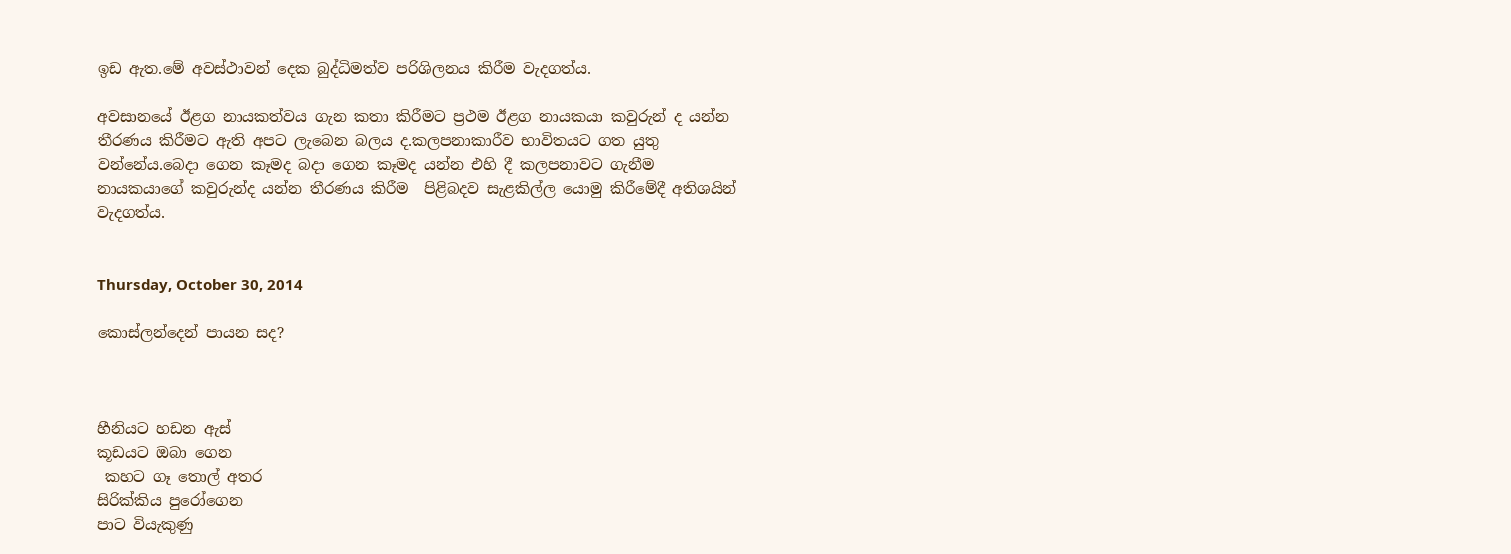ඉඩ ඇත.මේ අවස්ථාවන් දෙක බුද්ධිමත්ව පරිශිලනය කිරීම වැදගත්ය.

අවසානයේ ඊළග නායකත්වය ගැන කතා කිරීමට ප්‍රථම ඊළග නායකයා කවුරුන් ද යන්න තීරණය කිරීමට ඇති අපට ලැබෙන බලය ද.කලපනාකාරීව භාවිතයට ගත යුතු වන්නේය.බෙදා ගෙන කෑමද බදා ගෙන කෑමද යන්න එහි දී කලපනාවට ගැනීම  නායකයාගේ කවුරුන්ද යන්න තීරණය කිරීම  පිළිබදව සැළකිල්ල යොමු කිරීමේදී අතිශයින් වැදගත්ය.


Thursday, October 30, 2014

කොස්ලන්දෙන් පායන සද?



හීනියට හඩන ඇස්
කූඩයට ඔබා ගෙන
 කහට ගෑ ‍තොල් අතර
සිරික්කිය පුරෝගෙන
පාට වියැකුණු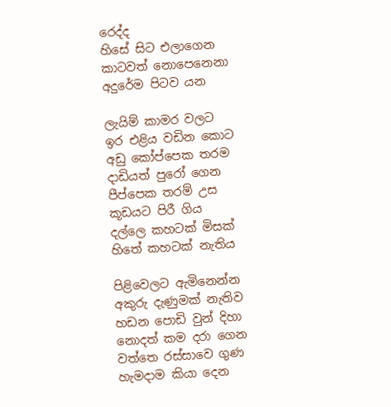රෙද්ද
හිසේ සිට එලාගෙන
කාටවත් නොපෙනෙනා
අදුරේම පිටව යන

ලැයිම් කාමර වලට
ඉර එළිය වඩින කොට
අඩු කෝප්පෙක තරම
දාඩියත් පුරෝ ගෙන
පීප්පෙක තරම් උස
කූඩයට පිරී ගිය
දල්ලෙ කහටක් මිසක්
හිතේ කහටක් නැතිය

පිළිවෙලට ඇමිනෙන්න
අකුරු දැණුමක් නැතිව
හඩන පොඩි වුන් දිහා
නොදත් කම දරා ගෙන
වත්තෙ රස්සාවෙ ගුණ
හැමදාම කියා දෙන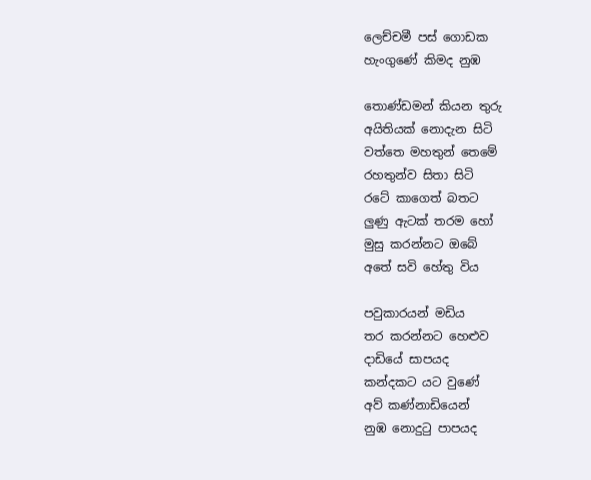ලෙච්චමී පස් ගොඩක
හැංගුණේ කිමද නුඹ

තොණ්ඩමන් කියන තුරු
අයිතියක් නොදැන සිටි
වත්තෙ මහතුන් තෙමේ
රහතුන්ව සිතා සිටි
රටේ කාගෙත් බතට
ලුණු ඇටක් තරම හෝ
මුසු කරන්නට ඔබේ
අතේ සවි හේතු විය

පවුකාරයන් මඩිය
තර කරන්නට හෙළුව
දාඩියේ සාපයද
කන්දකට යට වුණේ
අව් කණ්නාඩියෙන්
නුඹ නොදුටු පාපයද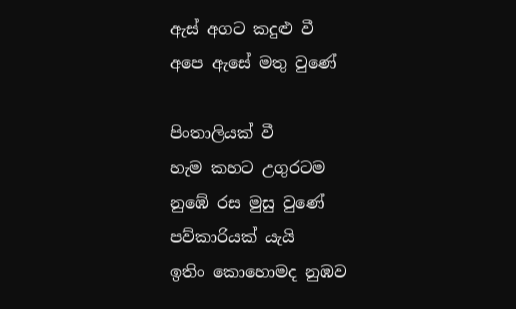ඇස් අගට කදුළු වී
අපෙ ඇසේ මතු වුණේ

පිංතාලියක් වී
හැම කහට උගුරටම
නුඹේ රස මුසු වුණේ
පව්කාරියක් යැයි
ඉතිං කොහොමද නුඹව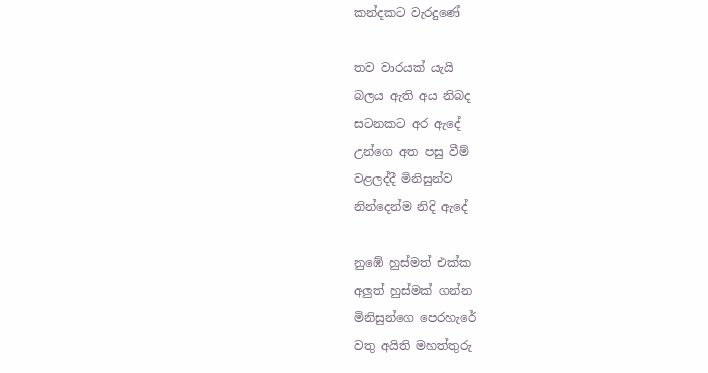කන්දකට වැරදුණේ

තව වාරයක් යැයි
බලය ඇති අය නිබද
සටනකට අර ඇදේ
උන්ගෙ අත පසු වීම්
වළලද්දී මිනිසුන්ව
නින්දෙන්ම නිදි ඇදේ

නුඹේ හුස්මත් එක්ක
අලුත් හුස්මක් ගන්න
මිනිසුන්ගෙ පෙරහැරේ
වතු අයිති මහත්තුරු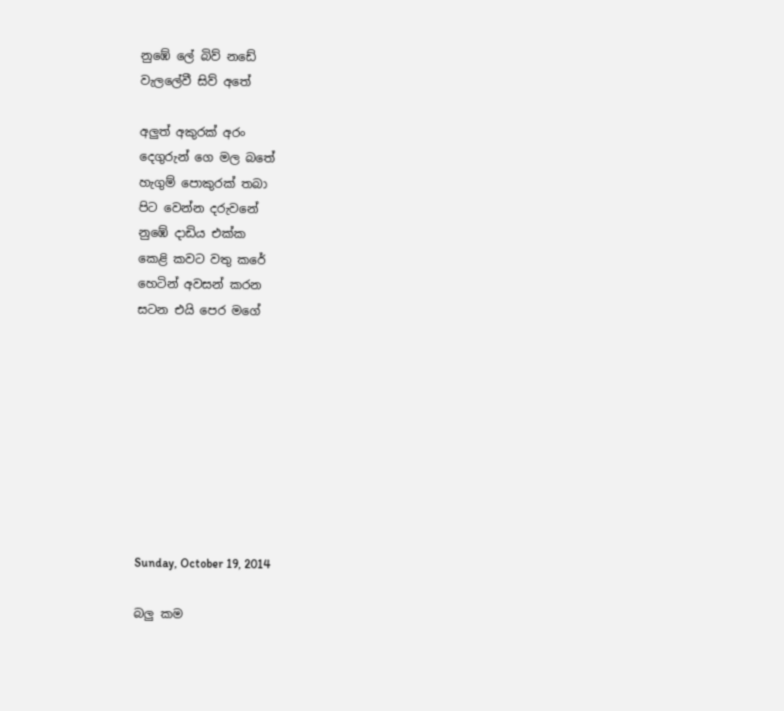නුඹේ ලේ බිව් නඩේ
වැලලේවී සිව් අතේ

අලුත් අකුරක් අරං
දෙගුරුන් ගෙ මල බතේ
හැගුම් පොකුරක් තබා
පිට වෙන්න දරුවනේ
නුඹේ දාඩිය එක්ක
කෙළි කවට වතු කරේ
හෙටින් අවසන් කරන
සටන එයි පෙර මගේ









Sunday, October 19, 2014

බලු කම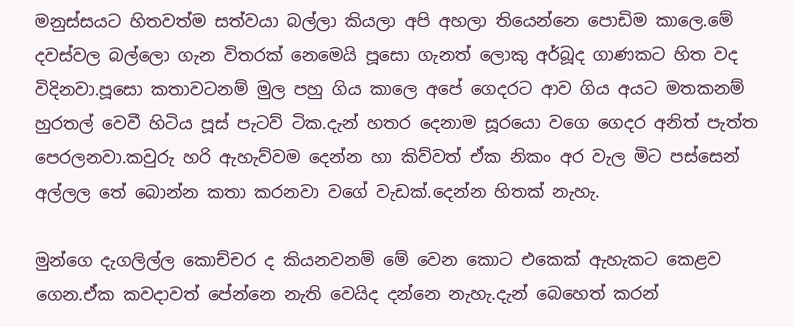මනුස්සයට හිතවත්ම සත්වයා බල්ලා කියලා අපි අහලා තියෙන්නෙ පොඩිම කාලෙ.මේ දවස්වල බල්ලො ගැන විතරක් නෙමෙයි පූසො ගැනත් ලොකු අර්බූද ගාණකට හිත වද විදිනවා.පූසො කතාවටනම් මුල පහු ගිය කාලෙ අපේ ගෙදරට ආව ගිය අයට මතකනම් හුරතල් වෙවී හිටිය පූස් පැටව් ටික.දැන් හතර දෙනාම සූරයො වගෙ ගෙදර අනිත් පැත්ත පෙරලනවා.කවුරු හරි ඇහැව්වම දෙන්න හා කිව්වත් ඒක නිකං අර වැල මිට පස්සෙන් අල්ලල තේ බොන්න කතා කරනවා වගේ වැඩක්.දෙන්න හිතක් නැහැ.

මුන්ගෙ දැගලිල්ල කොච්චර ද කියනවනම් මේ වෙන කොට එකෙක් ඇහැකට කෙළව ගෙන.ඒක කවදාවත් පේන්නෙ නැති වෙයිද දන්නෙ නැහැ.දැන් බෙහෙත් කරන්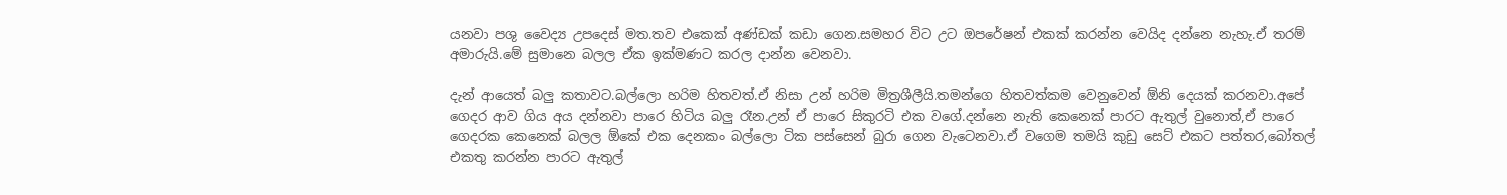යනවා පශු වෛද්‍ය උපදෙස් මත.තව එකෙක් අණ්ඩක් කඩා ගෙන.සමහර විට උට ඔපරේෂන් එකක් කරන්න වෙයිද දන්නෙ නැහැ.ඒ තරම් අමාරුයි.මේ සුමානෙ බලල ඒක ඉක්මණට කරල දාන්න වෙනවා.

දැන් ආයෙත් බලු කතාවට.බල්ලො හරිම හිතවත්.ඒ නිසා උන් හරිම මිත්‍රශීලීයි.තමන්ගෙ හිතවත්කම වෙනුවෙන් ඕනි දෙයක් කරනවා.අපේ ගෙදර ආව ගිය අය දන්නවා පාරෙ හිටිය බලු රෑන.උන් ඒ පාරෙ සිකුරටි එක වගේ.දන්නෙ නැති කෙනෙක් පාරට ඇතුල් වුනොත්,ඒ පාරෙ ගෙදරක කෙනෙක් බලල ඕකේ එක දෙනකං බල්ලො ටික පස්සෙන් බුරා ගෙන වැටෙනවා.ඒ වගෙම තමයි කුඩු සෙට් එකට පත්තර,බෝතල් එකතු කරන්න පාරට ඇතුල්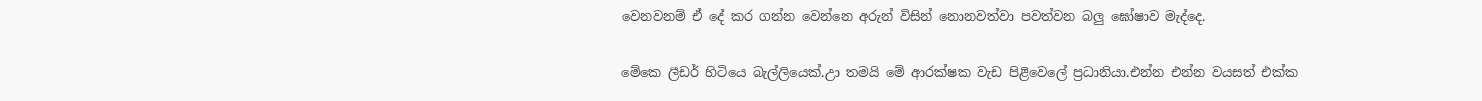වෙනවනම් ඒ දේ කර ගන්න වෙන්නෙ අරුන් විසින් නොනවත්වා පවත්වන බලු ඝෝෂාව මැද්දෙ.

මේකෙ ලීඩර් හිටියෙ බැල්ලියෙක්.උා තමයි මේ ආරක්ෂක වැඩ පිළිවෙලේ ප්‍රධානියා.එන්න එන්න වයසත් එක්ක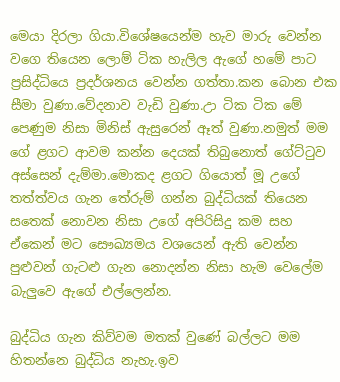මෙයා දිරලා ගියා.විශේෂයෙන්ම හැව මාරු වෙන්න වගෙ තියෙන ලොම් ටික හැලිල ඇගේ හමේ පාට ප්‍රසිද්ධියෙ ප්‍රදර්ශනය වෙන්න ගත්තා.කන බොන එක සීමා වුණා.වේදනාව වැඩි වුණා.උා ටික ටික මේ පෙණුම නිසා මිනිස් ඇසුරෙන් ඈත් වුණා.නමුත් මම ගේ ළගට ආවම කන්න දෙයක් තිබුනොත් ගේට්ටුව අස්සෙන් දැම්මා.මොකද ළගට ගියොත් මූ උගේ තත්ත්වය ගැන තේරුම් ගන්න බුද්ධියක් තියෙන සතෙක් නොවන නිසා උගේ අපිරිසිදු කම සහ ඒකෙන් මට සෞඛ්‍යමය වශයෙන් ඇති වෙන්න පුළුවන් ගැටළු ගැන නොදන්න නිසා හැම වෙලේම බැලුවෙ ඇගේ එල්ලෙන්න.

බුද්ධිය ගැන කිව්වම මතක් වුණේ බල්ලට මම හිතන්නෙ බුද්ධිය නැහැ.ඉව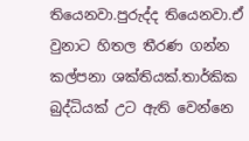තියෙනවා.පුරුද්ද තියෙනවා.ඒ වුනාට හිතල තීරණ ගන්න කල්පනා ශක්තියක්.තාර්කික බුද්ධියක් උට ඇති වෙන්නෙ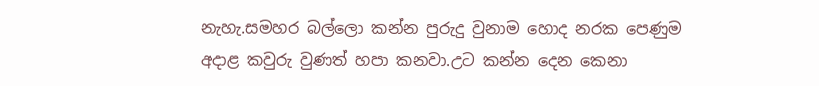නැහැ.සමහර බල්ලො කන්න පුරුදු වුනාම හොද නරක පෙණුම අදාළ කවුරු වුණත් හපා කනවා.උට කන්න දෙන කෙනා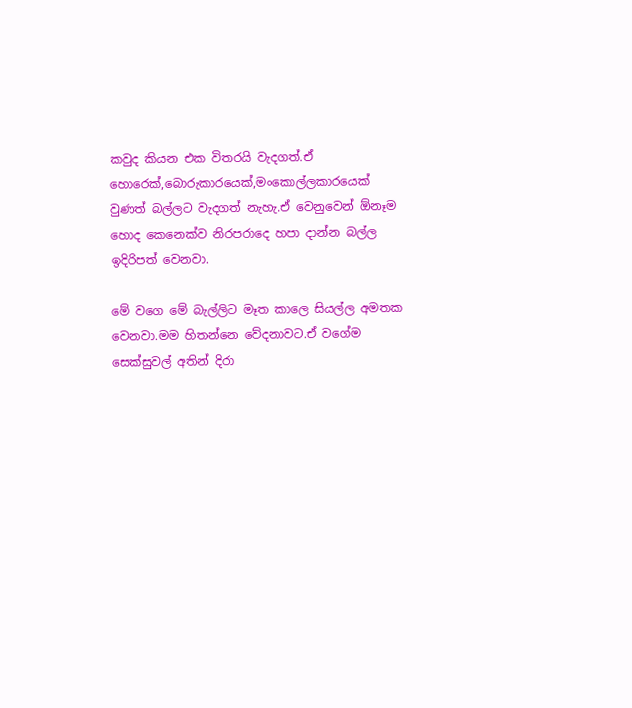කවුද කියන එක විතරයි වැදගත්.ඒ හොරෙක්,බොරුකාරයෙක්,මංකොල්ලකාරයෙක් වුණත් බල්ලට වැදගත් නැහැ.ඒ වෙනුවෙන් ඕනෑම හොද කෙනෙක්ව නිරපරාදෙ හපා දාන්න බල්ල ඉදිරිපත් වෙනවා.

මේ වගෙ මේ බැල්ලිට මෑත කාලෙ සියල්ල අමතක වෙනවා.මම හිතන්නෙ වේදනාවට.ඒ වගේම සෙක්සුවල් අතින් දිරා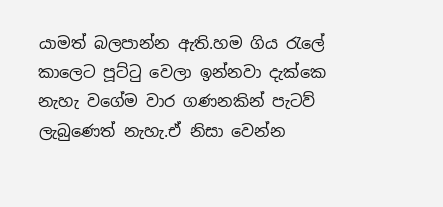යාමත් බලපාන්න ඇති.හම ගිය රැලේ කාලෙට පූට්ටු වෙලා ඉන්නවා දැක්කෙ නැහැ වගේම වාර ගණනකින් පැටව් ලැබුණෙත් නැහැ.ඒ නිසා වෙන්න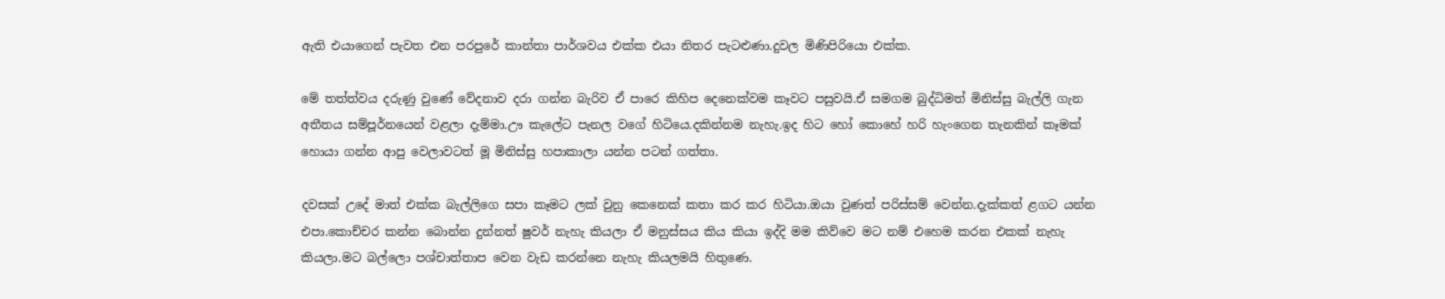ඇති එයාගෙන් පැවත එන පරපුරේ කාන්තා පාර්ශවය එක්ක එයා නිතර පැටළුණා.දුවල මිණිපිරියො එක්ක.

මේ තත්ත්වය දරුණු වුණේ වේදනාව දරා ගන්න බැරිව ඒ පාරෙ කිහිප දෙනෙක්වම කෑවට පසුවයි.ඒ සමගම බුද්ධිමත් මිනිස්සු බැල්ලි ගැන අතීතය සම්පූර්නයෙන් වළලා දැම්මා.ඌ කැලේට පැනල වගේ හිටියෙ.දකින්නම නැහැ.ඉද හිට හෝ කොහේ හරි හැංගෙන තැනකින් කෑමක් හොයා ගන්න ආපු වෙලාවටත් මූ මිනිස්සු හපාකාලා යන්න පටන් ගත්තා.

දවසක් උදේ මාත් එක්ක බැල්ලිගෙ සපා කෑමට ලක් වුනු කෙනෙක් කතා කර කර හිටියා.ඔයා වුණත් පරිස්සම් වෙන්න.දැක්කත් ළගට යන්න එපා.කොච්චර කන්න බොන්න දුන්නත් ෂුවර් නැහැ කියලා ඒ මනුස්සය කිය කියා ඉද්දි මම කිව්වෙ මට නම් එහෙම කරන එකක් නැහැ කියලා.මට බල්ලො පශ්චාත්තාප වෙන වැඩ කරන්නෙ නැහැ කියලමයි හිතුණෙ.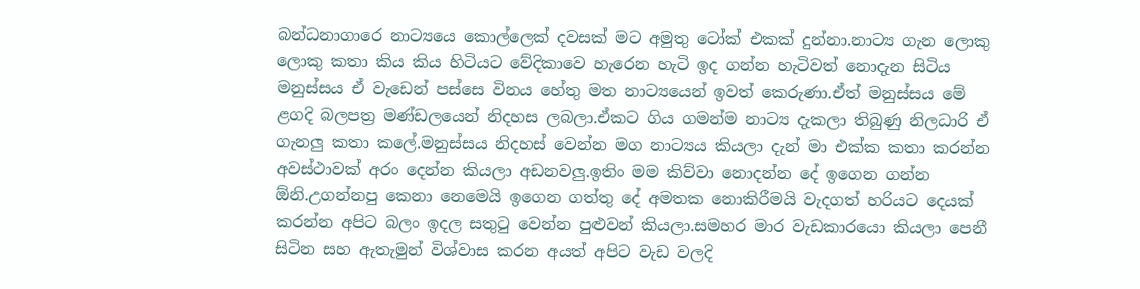බන්ධනාගාරෙ නාට්‍යයෙ කොල්ලෙක් දවසක් මට අමුතු ටෝක් එකක් දුන්නා.නාට්‍ය ගැන ලොකු ලොකු කතා කිය කිය හිටියට වේදිකාවෙ හැරෙන හැටි ඉද ගන්න හැටිවත් නොදැන සිටිය මනුස්සය ඒ වැඩෙන් පස්සෙ විනය හේතු මත නාට්‍යයෙන් ඉවත් කෙරුණා.ඒත් මනුස්සය මේ ළගදි බලපත්‍ර මණ්ඩලයෙන් නිදහස ලබලා.ඒකට ගිය ගමන්ම නාට්‍ය දැකලා තිබුණු නිලධාරි ඒ ගැනලු කතා කලේ.මනුස්සය නිදහස් වෙන්න මග නාට්‍යය කියලා දැන් මා එක්ක කතා කරන්න අවස්ථාවක් අරං දෙන්න කියලා අඩනවලු.ඉතිං මම කිව්වා නොදන්න දේ ඉගෙන ගන්න ඕනි.උගන්නපු කෙනා නෙමෙයි ඉගෙන ගත්තු දේ අමතක නොකිරීමයි වැදගත් හරියට දෙයක් කරන්න අපිට බලං ඉදල සතුටු වෙන්න පුළුවන් කියලා.සමහර මාර වැඩකාරයො කියලා පෙනී සිටින සහ ඇතැමුන් විශ්වාස කරන අයත් අපිට වැඩ වලදි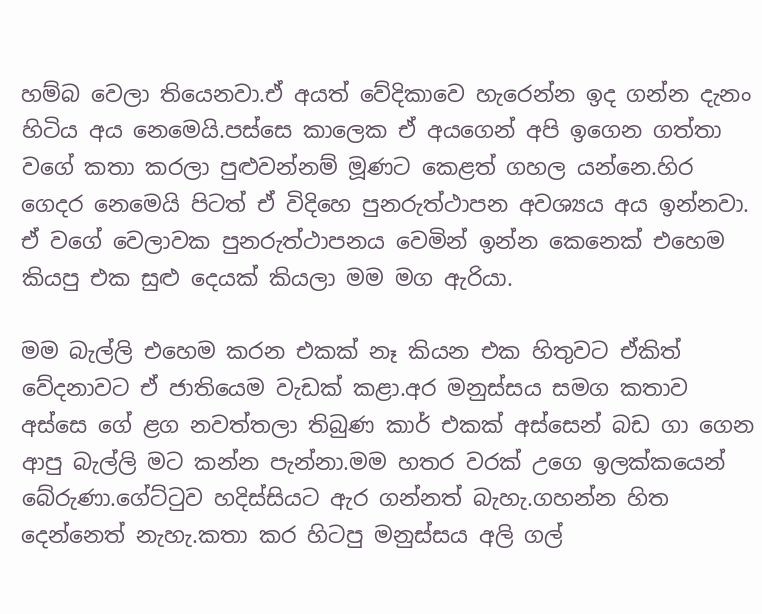හම්බ වෙලා තියෙනවා.ඒ අයත් වේදිකාවෙ හැරෙන්න ඉද ගන්න දැනං හිටිය අය නෙමෙයි.පස්සෙ කාලෙක ඒ අයගෙන් අපි ඉගෙන ගත්තා වගේ කතා කරලා පුළුවන්නම් මූණට කෙළත් ගහල යන්නෙ.හිර ගෙදර නෙමෙයි පිටත් ඒ විදිහෙ පුනරුත්ථාපන අවශ්‍යය අය ඉන්නවා. ඒ වගේ වෙලාවක පුනරුත්ථාපනය වෙමින් ඉන්න කෙනෙක් එහෙම කියපු එක සුළු දෙයක් කියලා මම මග ඇරියා.

මම බැල්ලි එහෙම කරන එකක් නෑ කියන එක හිතුවට ඒකිත් වේදනාවට ඒ ජාතියෙම වැඩක් කළා.අර මනුස්සය සමග කතාව අස්සෙ ගේ ළග නවත්තලා තිබුණ කාර් එකක් අස්සෙන් බඩ ගා ගෙන ආපු බැල්ලි මට කන්න පැන්නා.මම හතර වරක් උගෙ ඉලක්කයෙන් බේරුණා.ගේට්ටුව හදිස්සියට ඇර ගන්නත් බැහැ.ගහන්න හිත දෙන්නෙත් නැහැ.කතා කර හිටපු මනුස්සය අලි ගල්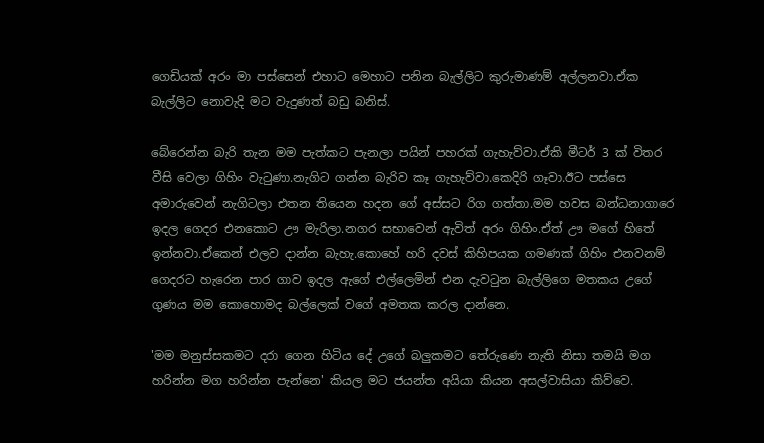ගෙඩියක් අරං මා පස්සෙන් එහාට මෙහාට පනින බැල්ලිට කුරුමාණම් අල්ලනවා.ඒක බැල්ලිට නොවැදි මට වැදුණත් බඩු බනිස්.

බේරෙන්න බැරි තැන මම පැත්කට පැනලා පයින් පහරක් ගැහැව්වා.ඒකි මීටර් 3 ක් විතර වීසි වෙලා ගිහිං වැටුණා.නැගිට ගන්න බැරිව කෑ ගැහැව්වා.කෙදිරි ගෑවා.ඊට පස්සෙ අමාරුවෙන් නැගිටලා එතන තියෙන හදන ගේ අස්සට රිග ගත්තා.මම හවස බන්ධනාගාරෙ ඉදල ගෙදර එනකොට ඌ මැරිලා.නගර සභාවෙන් ඇවිත් අරං ගිහිං.ඒත් ඌ මගේ හිතේ ඉන්නවා.ඒකෙන් එලව දාන්න බැහැ.කොහේ හරි දවස් කිහිපයක ගමණක් ගිහිං එනවනම් ගෙදරට හැරෙන පාර ගාව ඉදල ඇගේ එල්ලෙමින් එන දැවටුන බැල්ලිගෙ මතකය උගේ ගුණය මම කොහොමද බල්ලෙක් වගේ අමතක කරල දාන්නෙ.

'මම මනුස්සකමට දරා ගෙන හිටිය දේ උගේ බලුකමට තේරුණෙ නැති නිසා තමයි මග හරින්න මග හරින්න පැන්නෙ' කියල මට ජයන්ත අයියා කියන අසල්වාසියා කිව්වෙ.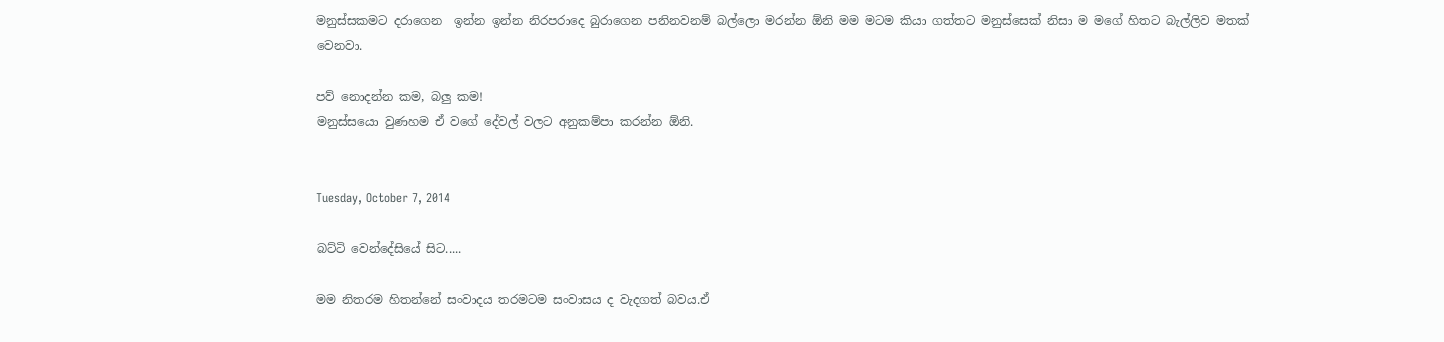මනුස්සකමට දරාගෙන  ඉන්න ඉන්න නිරපරාදෙ බුරාගෙන පනිනවනම් බල්ලො මරන්න ඕනි මම මටම කියා ගත්තට මනුස්සෙක් නිසා ම මගේ හිතට බැල්ලිව මතක් වෙනවා.

පව් නොදන්න කම, බලු කම!
මනුස්සයො වුණහම ඒ වගේ දේවල් වලට අනුකම්පා කරන්න ඕනි.


Tuesday, October 7, 2014

බට්ටි වෙන්දේසියේ සිට.....

මම නිතරම හිතන්නේ සංවාදය තරමටම සංවාසය ද වැදගත් බවය.ඒ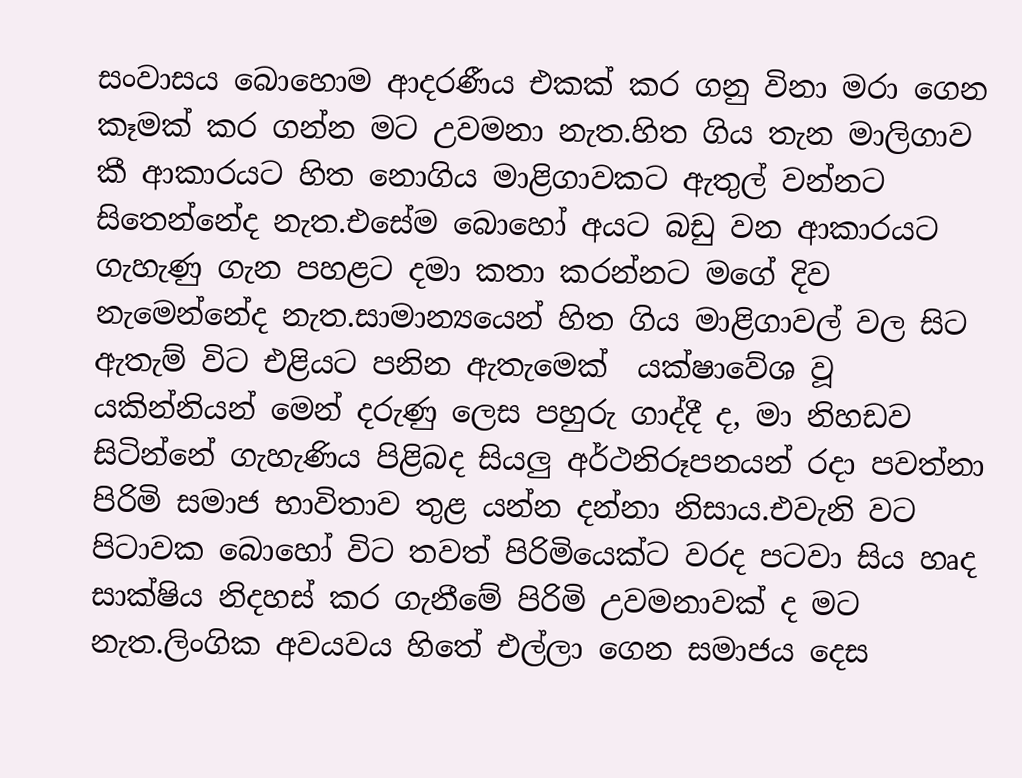සංවාසය බොහොම ආදරණීය එකක් කර ගනු විනා මරා ගෙන කෑමක් කර ගන්න මට උවමනා නැත.හිත ගිය තැන මාලිගාව කී ආකාරයට හිත නොගිය මාළිගාවකට ඇතුල් වන්නට සිතෙන්නේද නැත.එසේම බොහෝ අයට බඩු වන ආකාරයට ගැහැණු ගැන පහළට දමා කතා කරන්නට මගේ දිව නැමෙන්නේද නැත.සාමාන්‍යයෙන් හිත ගිය මාළිගාවල් වල සිට ඇතැම් විට එළියට පනින ඇතැමෙක්  යක්ෂාවේශ වූ යකින්නියන් මෙන් දරුණු ලෙස පහුරු ගාද්දී ද, මා නිහඩව සිටින්නේ ගැහැණිය පිළිබද සියලු අර්ථනිරූපනයන් රදා පවත්නා පිරිමි සමාජ භාවිතාව තුළ යන්න දන්නා නිසාය.එවැනි වට පිටාවක බොහෝ විට තවත් පිරිමියෙක්ට වරද පටවා සිය හෘද සාක්ෂිය නිදහස් කර ගැනීමේ පිරිමි උවමනාවක් ද මට නැත.ලිංගික අවයවය හිතේ එල්ලා ගෙන සමාජය දෙස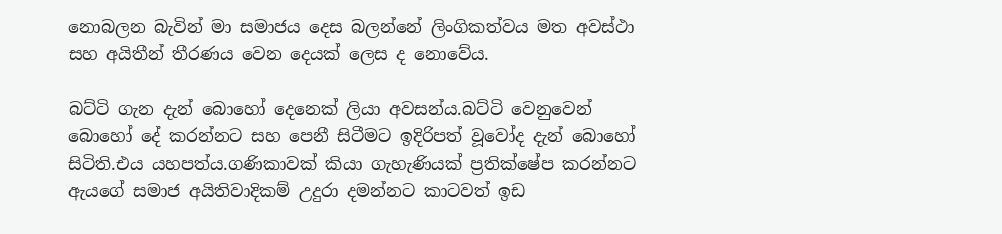නොබලන බැවින් මා සමාජය දෙස බලන්නේ ලිංගිකත්වය මත අවස්ථා සහ අයිතීන් තීරණය වෙන දෙයක් ලෙස ද නොවේය.

බට්ටි ගැන දැන් බොහෝ දෙනෙක් ලියා අවසන්ය.බට්ටි වෙනුවෙන් බොහෝ දේ කරන්නට සහ පෙනී සිටීමට ඉදිරිපත් වූවෝද දැන් බොහෝ සිටිති.එය යහපත්ය.ගණිකාවක් කියා ගැහැණියක් ප්‍රතික්ෂේප කරන්නට ඇයගේ සමාජ අයිතිවාදිකම් උදුරා දමන්නට කාටවත් ඉඩ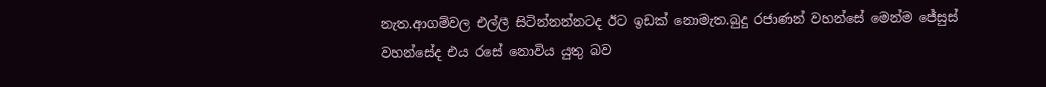නැත.ආගම්වල එල්ලී සිටින්නන්නටද ඊට ඉඩක් නොමැත.බුදු රජාණන් වහන්සේ මෙන්ම ජේසුස් වහන්සේද එය රසේ නොවිය යුතු බව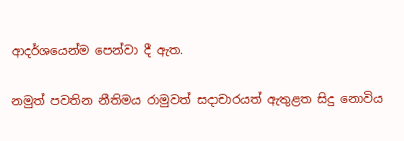ආදර්ශයෙන්ම පෙන්වා දී ඇත.

නමුත් පවතින නීතිමය රාමුවත් සදාචාරයත් ඇතුළත සිදු නොවිය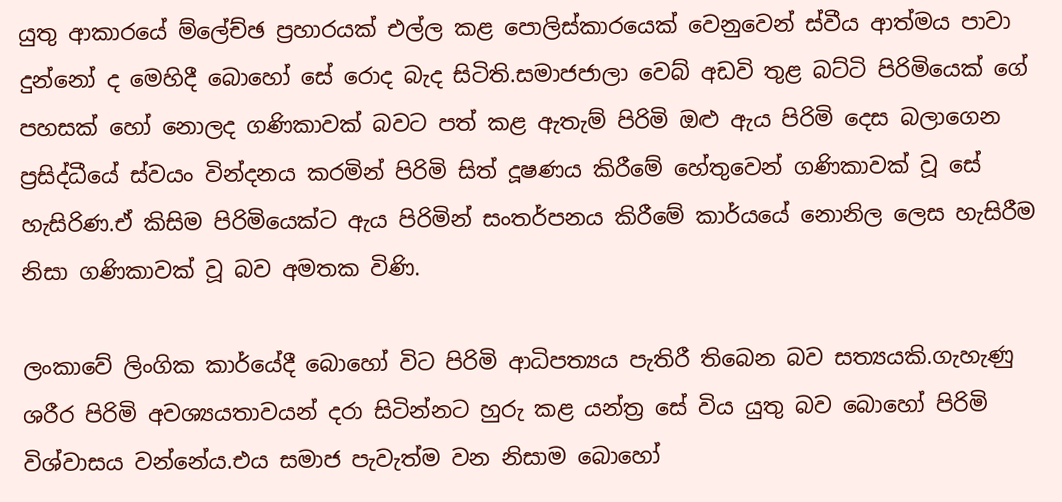යුතු ආකාරයේ ම්ලේච්ඡ ප්‍රහාරයක් එල්ල කළ පොලිස්කාරයෙක් වෙනුවෙන් ස්වීය ආත්මය පාවා දුන්නෝ ද මෙහිදී බොහෝ සේ රොද බැද සිටිති.සමාජජාලා වෙබ් අඩවි තුළ බට්ටි පිරිමියෙක් ගේ පහසක් හෝ නොලද ගණිකාවක් බවට පත් කළ ඇතැම් පිරිමි ඔළු ඇය පිරිමි දෙස බලාගෙන ප්‍රසිද්ධීයේ ස්වයං වින්දනය කරමින් පිරිමි සිත් දූෂණය කිරීමේ හේතුවෙන් ගණිකාවක් වූ සේ හැසිරිණ.ඒ කිසිම පිරිමියෙක්ට ඇය පිරිමින් සංතර්පනය කිරීමේ කාර්යයේ නොනිල ලෙස හැසිරීම නිසා ගණිකාවක් වූ බව අමතක විණි.

ලංකාවේ ලිංගික කාර්යේදී බොහෝ විට පිරිමි ආධිපත්‍යය පැතිරී තිබෙන බව සත්‍යයකි.ගැහැණු ශරීර පිරිමි අවශ්‍යයතාවයන් දරා සිටින්නට හුරු කළ යන්ත්‍ර සේ විය යුතු බව බොහෝ පිරිමි විශ්වාසය වන්නේය.එය සමාජ පැවැත්ම වන නිසාම බොහෝ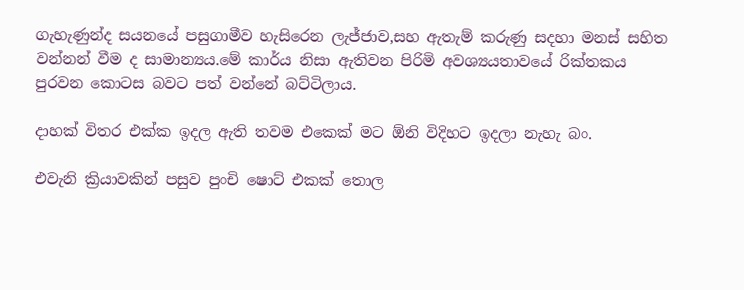ගැහැණුන්ද සයනයේ පසුගාමීව හැසිරෙන ලැජ්ජාව,සහ ඇතැම් කරුණු සදහා මනස් සහිත වන්නන් වීම ද සාමාන්‍යය.මේ කාර්ය නිසා ඇතිවන පිරිමි අවශ්‍යයතාවයේ රික්තකය පුරවන කොටස බවට පත් වන්නේ බට්ටිලාය.

දාහක් විතර එක්ක ඉදල ඇති තවම එකෙක් මට ඕනි විදිහට ඉදලා නැහැ බං.

එවැනි ක්‍රියාවකින් පසුව පුංචි ෂොට් එකක් තොල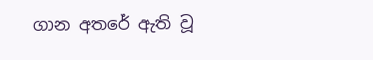ගාන අතරේ ඇති වූ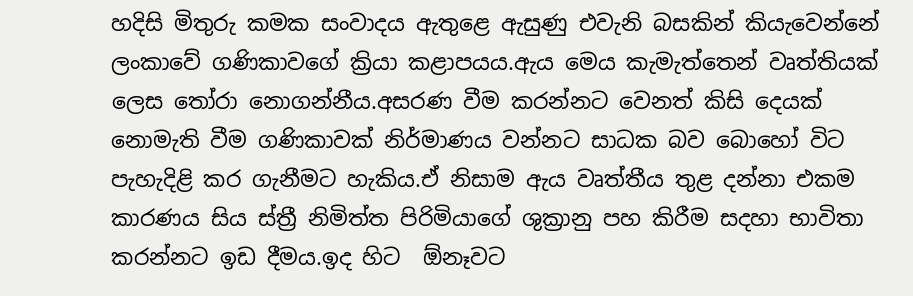හදිසි මිතුරු කමක සංවාදය ඇතුළෙ ඇසුණු එවැනි බසකින් කියැවෙන්නේ ලංකාවේ ගණිකාවගේ ක්‍රියා කළාපයය.ඇය මෙය කැමැත්තෙන් වෘත්තියක් ලෙස තෝරා නොගන්නීය.අසරණ වීම කරන්නට වෙනත් කිසි දෙයක් නොමැති වීම ගණිකාවක් නිර්මාණය වන්නට සාධක බව බොහෝ විට පැහැදිළි කර ගැනීමට හැකිය.ඒ නිසාම ඇය වෘත්තීය තුළ දන්නා එකම කාරණය සිය ස්ත්‍රී නිමිත්ත පිරිමියාගේ ශුක්‍රානු පහ කිරීම සදහා භාවිතා කරන්නට ඉඩ දීමය.ඉද හිට  ඕනෑවට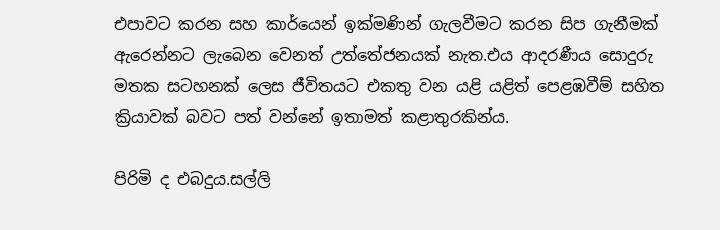එපාවට කරන සහ කාර්යෙන් ඉක්මණින් ගැලවීමට කරන සිප ගැනීමක් ඇරෙන්නට ලැබෙන වෙනත් උත්තේජනයක් නැත.එය ආදරණීය සොදුරු මතක සටහනක් ලෙස ජීවිතයට එකතු වන යළි යළිත් පෙළඹවීම් සහිත ක්‍රියාවක් බවට පත් වන්නේ ඉතාමත් කළාතුරකින්ය.

පිරිමි ද එබදුය.සල්ලි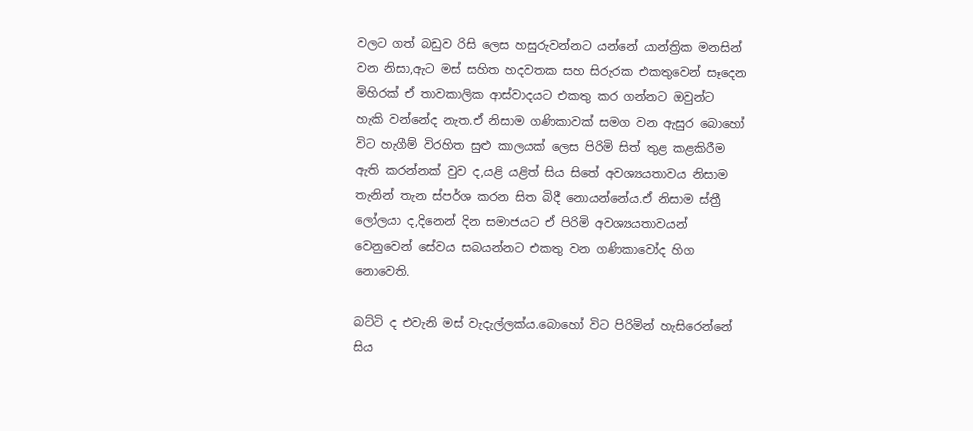වලට ගත් බඩුව රිසි ලෙස හසුරුවන්නට යන්නේ යාන්ත්‍රික මනසින් වන නිසා,ඇට මස් සහිත හදවතක සහ සිරුරක එකතුවෙන් සෑදෙන මිහිරක් ඒ තාවකාලික ආස්වාදයට එකතු කර ගන්නට ඔවුන්ට හැකි වන්නේද නැත.ඒ නිසාම ගණිකාවක් සමග වන ඇසුර බොහෝ විට හැගීම් විරහිත සුළු කාලයක් ලෙස පිරිමි සිත් තුළ කළකිරීම ඇති කරන්නක් වුව ද,යළි යළිත් සිය සිතේ අවශ්‍යයතාවය නිසාම තැනින් තැන ස්පර්ශ කරන සිත බිදී නොයන්නේය.ඒ නිසාම ස්ත්‍රී ලෝලයා ද,දිනෙන් දින සමාජයට ඒ පිරිමි අවශ්‍යයතාවයන් වෙනුවෙන් සේවය සබයන්නට එකතු වන ගණිකාවෝද හිග නොවෙති.

බට්ටි ද එවැනි මස් වැදැල්ලක්ය.බොහෝ විට පිරිමින් හැසිරෙන්නේ සිය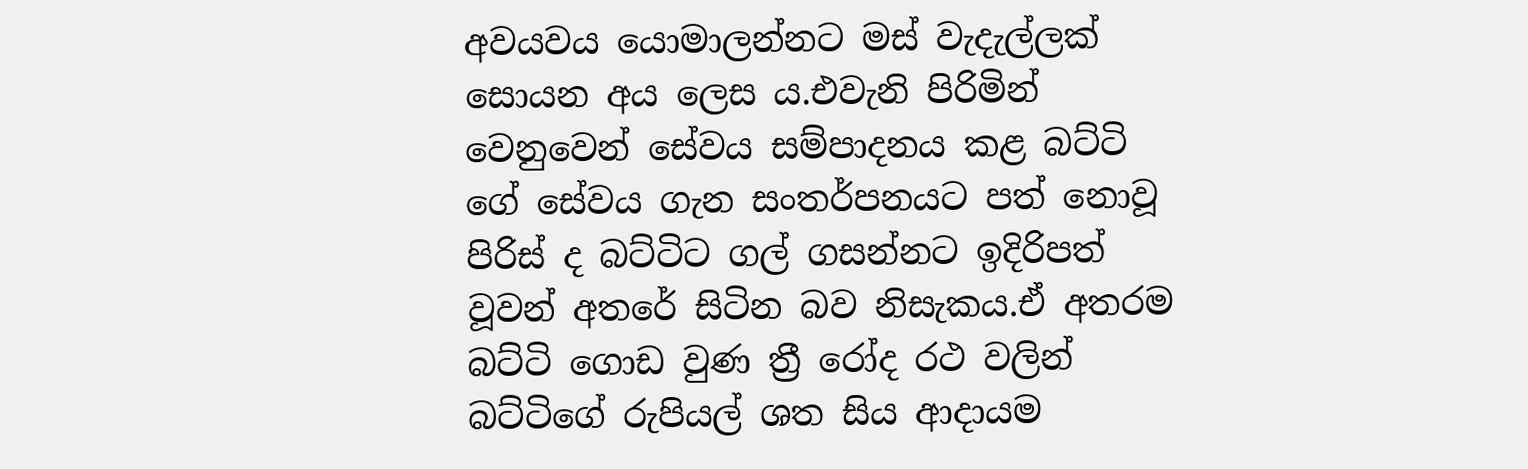අවයවය යොමාලන්නට මස් වැදැල්ලක් සොයන අය ලෙස ය.එවැනි පිරිමින් වෙනුවෙන් සේවය සම්පාදනය කළ බට්ටි ගේ සේවය ගැන සංතර්පනයට පත් නොවූ පිරිස් ද බට්ටිට ගල් ගසන්නට ඉදිරිපත් වූවන් අතරේ සිටින බව නිසැකය.ඒ අතරම බට්ටි ගොඩ වුණ ත්‍රී රෝද රථ වලින් බට්ටිගේ රුපියල් ශත සිය ආදායම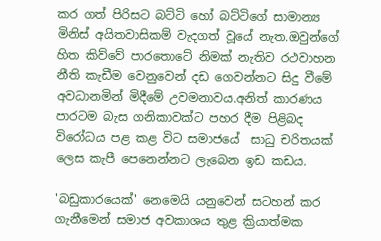කර ගත් පිරිසට බට්ටි හෝ බට්ටිගේ සාමාන්‍ය මිනිස් අයිතවාසිකම් වැදගත් වූයේ නැත.ඔවුන්ගේ හිත කිව්වේ පාරතොටේ නිමක් නැතිව රථවාහන නීති කැඩීම වෙනුවෙන් දඩ ගෙවන්නට සිදු වීමේ අවධානමින් මිදීමේ උවමනාවය.අනිත් කාරණය පාරටම බැස ගනිකාවක්ට පහර දීම පිළිබද විරෝධය පළ කළ විට සමාජයේ  සාධු චරිතයක් ලෙස කැපී පෙනෙන්නට ලැබෙන ඉඩ කඩය.

'බඩුකාරයෙක්' නෙමෙයි යනුවෙන් සටහන් කර ගැනීමෙන් සමාජ අවකාශය තුළ ක්‍රියාත්මක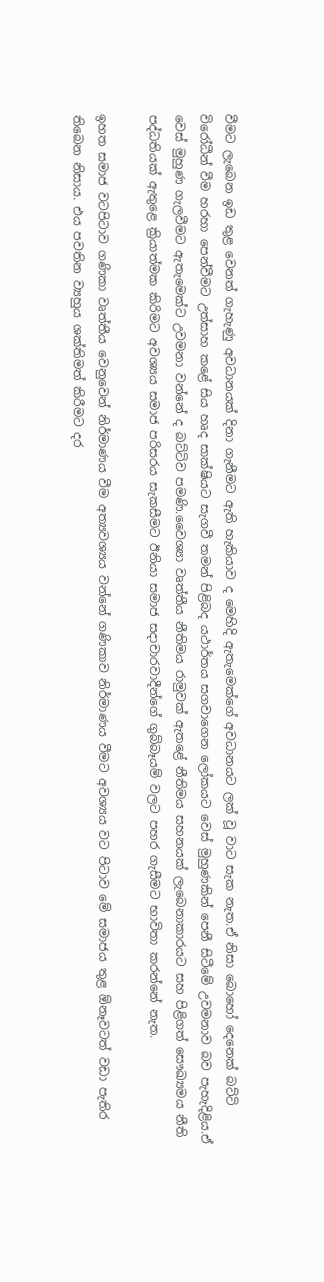වීමට ලැබෙන ඉඩ තුළ වෙනත් ගැහැණු අවධානයක් දිනා ගැනීමට ඇති හැකියාව ද මෙහිදි ඇතැමෙක්ගේ අවධානයට ලක් වූ වාට සැක නැත.ඒ නිසා බොහෝ දෙනෙක් බට්ටි විරෝධීන් වීම හරහා පෙන්වීමට උත්සාහ කළේ සිය හෘද සාක්ෂියට සැගවී තමන් පිළිබද යථාර්තය සගවාගෙන ලෝකයට වෙස් මුහුණකින් පෙනී සිටීමේ උවමනාව බව පැහැදිළිය.ඒ වෙස් මුහුණ ගැලවීමට ඇතැමෙක්ට උවමනා වන්නේ ද බට්ටිව පමණි.වෛශ්‍යා වෘත්තීය නීතිමය රාමුවක් ඇතළේ නීතිමය සහනයක් ලැබෙනාකාරයට සහ පිළිගත් සෞඛ්‍යමය නීති පද්ධතියක් ඇතුළෙ ක්‍රියාත්මක කිරිමට අවශ්‍යය සමාජ පරිසරය සැකසීමට ඊනියා සමාජ සදාචාරවාදීන්ගේ ගුබ්බෑයම් වලට පහර ගැසීමට භාවිතා කරන්නේ නැත.

ඉහත සමාජ වටපිටාව ගණිකා වෘත්තීය වෙනුවෙන් නිර්මාණය වීම අත්‍යවශ්‍යය වන්නේ ගණිකාව නිර්මාණය වීමට අවශ්‍යය වට පිටාව මේ සමාජය තුළ ඕනෑවටත් වඩා පැතිර තිබෙන නිසාය. එය පවතින ව්‍යහුය ශක්තිමත් කිරීමට දර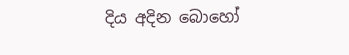දිය අදින බොහෝ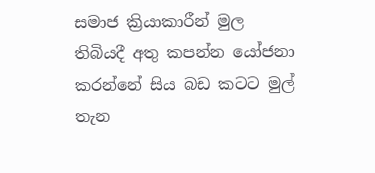සමාජ ක්‍රියාකාරීන් මුල තිබියදී අතු කපන්න යෝජනා කරන්නේ සිය බඩ කටට මුල් තැන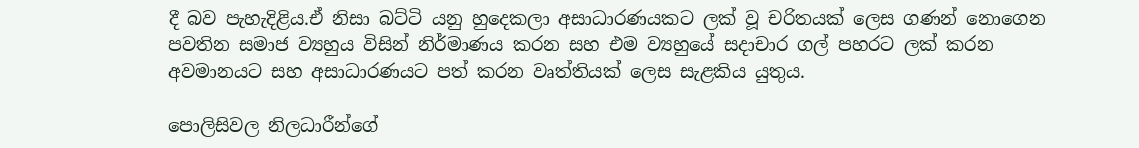දී බව පැහැදිළිය.ඒ නිසා බට්ටි යනු හුදෙකලා අසාධාරණයකට ලක් වූ චරිතයක් ලෙස ගණන් නොගෙන පවතින සමාජ ව්‍යහුය විසින් නිර්මාණය කරන සහ එම ව්‍යහුයේ සදාචාර ගල් පහරට ලක් කරන අවමානයට සහ අසාධාරණයට පත් කරන වෘත්තියක් ලෙස සැළකිය යුතුය.

පොලිසිවල නිලධාරීන්ගේ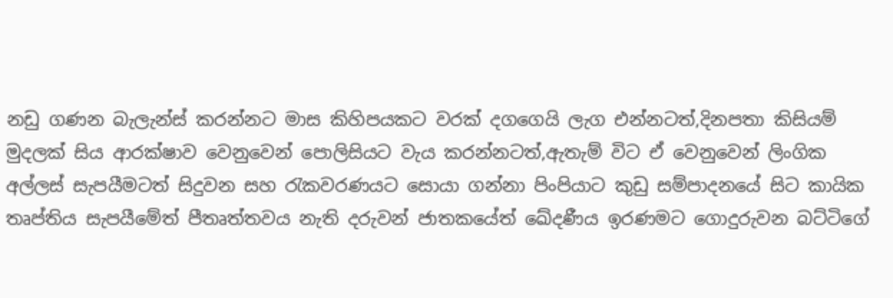නඩු ගණන බැලැන්ස් කරන්නට මාස කිහිපයකට වරක් දගගෙයි ලැග එන්නටත්,දිනපතා කිසියම් මුදලක් සිය ආරක්ෂාව වෙනුවෙන් පොලිසියට වැය කරන්නටත්,ඇතැම් විට ඒ වෙනුවෙන් ලිංගික අල්ලස් සැපයීමටත් සිදුවන සහ රැකවරණයට සොයා ගන්නා පිංපියාට කුඩු සම්පාදනයේ සිට කායික තෘප්තිය සැපයීමේත් පීතෘත්තවය නැති දරුවන් ජාතකයේත් ඛේදණීය ඉරණමට ගොදුරුවන බට්ටිගේ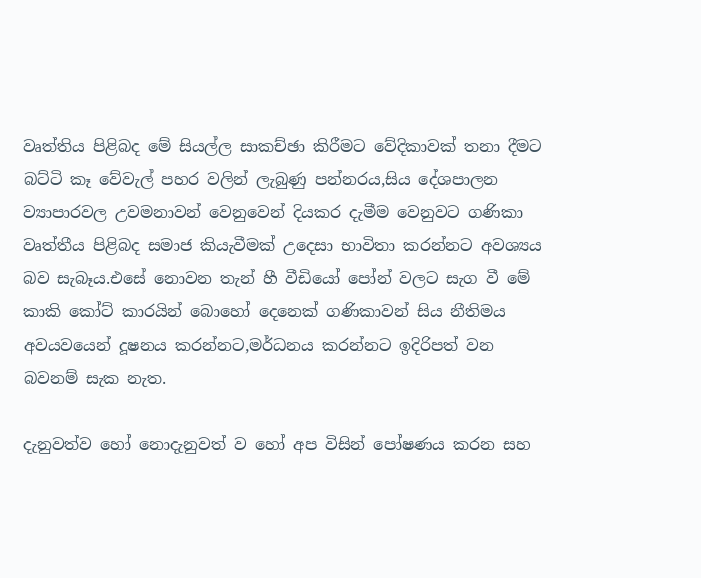වෘත්තිය පිළිබද මේ සියල්ල සාකච්ඡා කිරීමට වේදිකාවක් තනා දීමට බට්ටි කෑ වේවැල් පහර වලින් ලැබුණු පන්නරය,සිය දේශපාලන ව්‍යාපාරවල උවමනාවන් වෙනුවෙන් දියකර දැමීම වෙනුවට ගණිකා වෘත්තීය පිළිබද සමාජ කියැවීමක් උදෙසා භාවිතා කරන්නට අවශ්‍යය බව සැබෑය.එසේ නොවන තැන් හී වීඩියෝ පෝන් වලට සැග වී මේ කාකි කෝට් කාරයින් බොහෝ දෙනෙක් ගණිකාවන් සිය නීතිමය අවයවයෙන් දූෂනය කරන්නට,මර්ධනය කරන්නට ඉදිරිපත් වන බවනම් සැක නැත.

දැනුවත්ව හෝ නොදැනුවත් ව හෝ අප විසින් පෝෂණය කරන සහ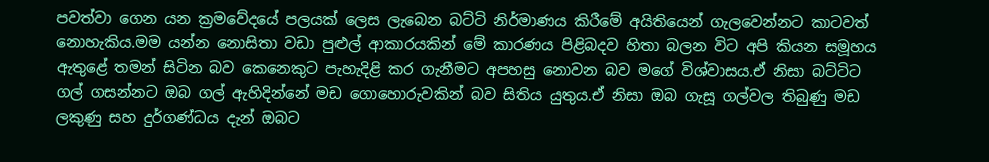පවත්වා ගෙන යන ක්‍රමවේදයේ පලයක් ලෙස ලැබෙන බට්ටි නිර්මාණය කිරීමේ අයිතියෙන් ගැලවෙන්නට කාටවත් නොහැකිය.මම යන්න නොසිතා වඩා පුළුල් ආකාරයකින් මේ කාරණය පිළිබදව හිතා බලන විට අපි කියන සමූහය ඇතුළේ තමන් සිටින බව කෙනෙකුට පැහැදිළි කර ගැනීමට අපහසු නොවන බව මගේ විශ්වාසය.ඒ නිසා බට්ටිට ගල් ගසන්නට ඔබ ගල් ඇහිදින්නේ මඩ ගොහොරුවකින් බව සිතිය යුතුය.ඒ නිසා ඔබ ගැසූ ගල්වල තිබුණු මඩ ලකුණු සහ දුර්ගණ්ධය දැන් ඔබට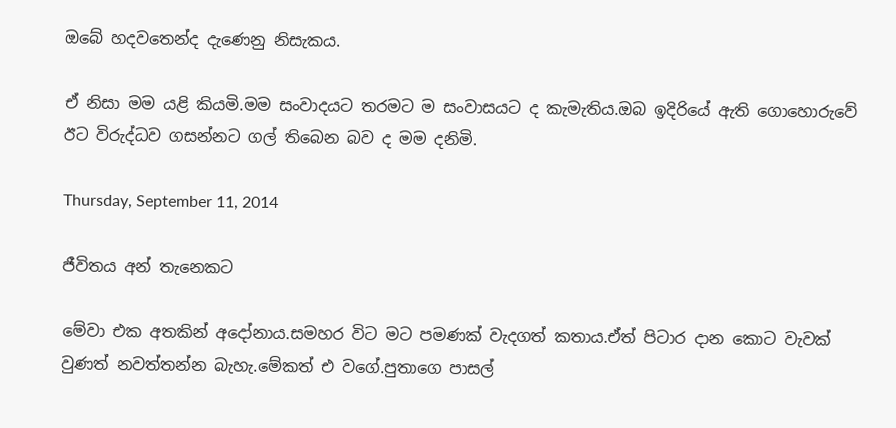ඔ‍බේ හදවතෙන්ද දැණෙනු නිසැකය.

ඒ නිසා මම යළි කියමි.මම සංවාදයට තරමට ම සංවාසයට ද කැමැතිය.ඔබ ඉදිරියේ ඇති ගොහොරුවේ ඊට විරුද්ධව ගසන්නට ගල් තිබෙන බව ද මම දනිමි.

Thursday, September 11, 2014

ජීවිතය අන් තැනෙකට

මේවා එක අතකින් අදෝනාය.සමහර විට මට පමණක් වැදගත් කතාය.ඒත් පිටාර දාන කොට වැවක් වුණත් නවත්තන්න බැහැ.මේකත් එ වගේ.පුතාගෙ පාසල්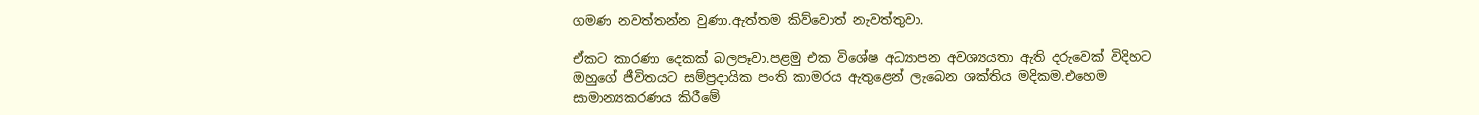ගමණ නවත්තන්න වුණා.ඇත්තම කිව්වොත් නැවත්තුවා.

ඒකට කාරණා දෙකක් බලපෑවා.පළමු එක විශේෂ අධ්‍යාපන අවශ්‍යයතා ඇති දරුවෙක් විදිහට ඔහුගේ ජීවිතයට සම්ප්‍රදායික පංති කාමරය ඇතුළෙන් ලැබෙන ශක්තිය මදිකම.එහෙම සාමාන්‍යකරණය කිරීමේ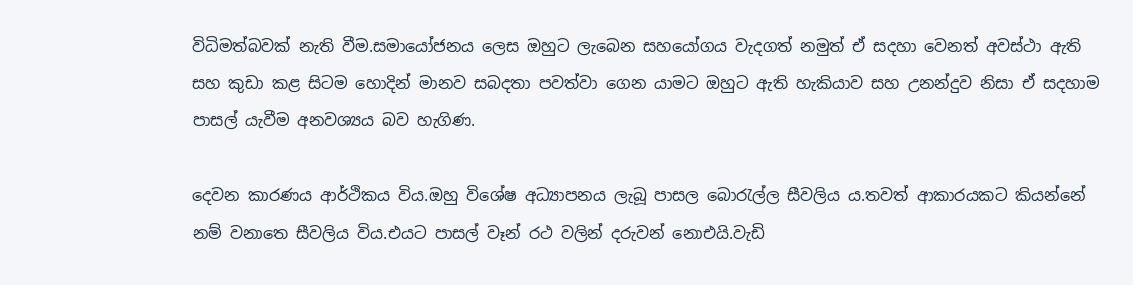විධිමත්බවක් නැති වීම.සමායෝජනය ලෙස ඔහුට ලැබෙන සහයෝගය වැදගත් නමුත් ඒ සදහා වෙනත් අවස්ථා ඇති සහ කුඩා කළ සිටම හොදින් මානව සබදතා පවත්වා ගෙන යාමට ඔහුට ඇති හැකියාව සහ උනන්දුව නිසා ඒ සදහාම පාසල් යැවීම අනවශ්‍යය බව හැගිණ.

දෙවන කාරණය ආර්ථිකය විය.ඔහු විශේෂ අධ්‍යාපනය ලැබූ පාසල බොරැල්ල සීවලිය ය.තවත් ආකාරයකට කියන්නේ නම් වනාතෙ සීවලිය විය.එයට පාසල් වෑන් රථ වලින් දරුවන් නොඑයි.වැඩි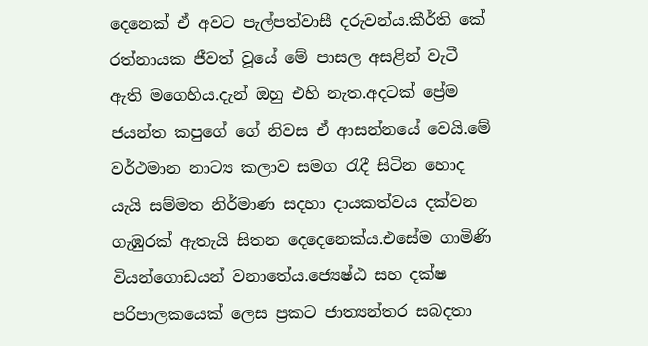දෙනෙක් ඒ අවට පැල්පත්වාසී දරුවන්ය.කීර්ති කේ රත්නායක ජීවත් වූයේ මේ පාසල අසළින් වැටී ඇති මගෙහිය.දැන් ඔහු එහි නැත.අදටක් ප්‍රේම ජයන්ත කපුගේ ගේ නිවස ඒ ආසන්නයේ වෙයි.මේ වර්ථමාන නාට්‍ය කලාව සමග රැදී සිටින හොද යැයි සම්මත නිර්මාණ සදහා දායකත්වය දක්වන ගැඹුරක් ඇතැයි සිතන දෙදෙනෙක්ය.එසේම ගාමිණි වියන්ගොඩයන් වනාතේය.ජ්‍යෙෂ්ඨ සහ දක්ෂ පරිපාලකයෙක් ලෙස ප්‍රකට ජාත්‍යන්තර සබදතා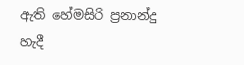ඇති හේමසිරි ප්‍රනාන්දු හැදී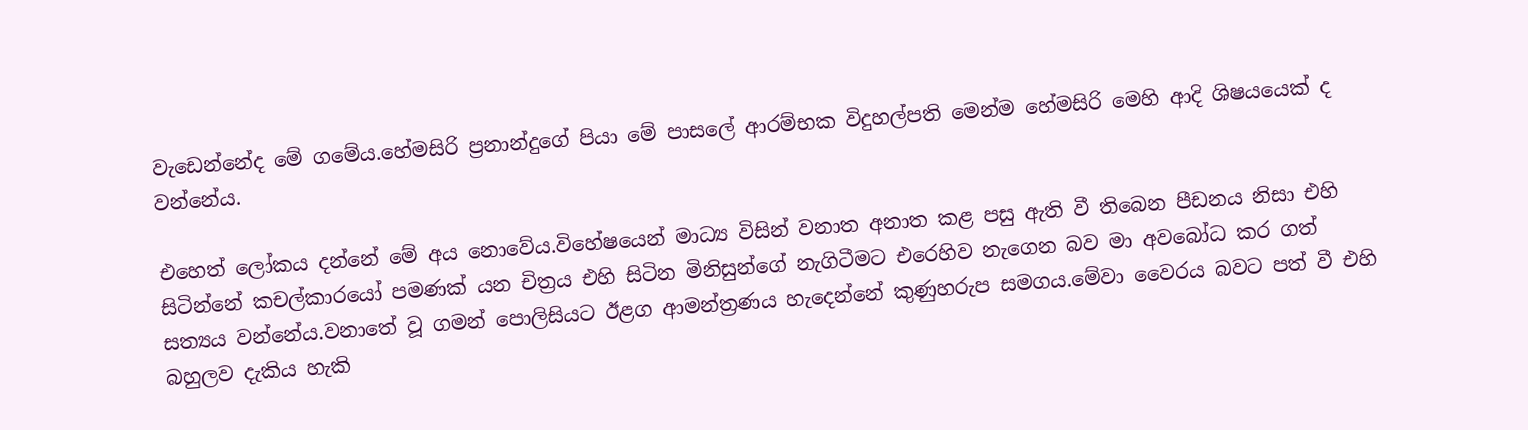වැඩෙන්නේද මේ ගමේය.හේමසිරි ප්‍රනාන්දුගේ පියා මේ පාසලේ ආරම්භක විදුහල්පති මෙන්ම හේමසිරි මෙහි ආදි ශිෂයයෙක් ද වන්නේය.

එහෙත් ලෝකය දන්නේ මේ අය නොවේය.විහේෂයෙන් මාධ්‍ය විසින් වනාත අනාත කළ පසු ඇති වී තිබෙන පීඩනය නිසා එහි සිටින්නේ කචල්කාරයෝ පමණක් යන චිත්‍රය එහි සිටින මිනිසුන්ගේ නැගිටීමට එරෙහිව නැගෙන බව මා අවබෝධ කර ගත් සත්‍යය වන්නේය.වනාතේ වූ ගමන් පොලිසියට ඊළග ආමන්ත්‍රණය හැදෙන්නේ කුණුහරුප සමගය.මේවා වෛරය බවට පත් වී එහි බහුලව දැකිය හැකි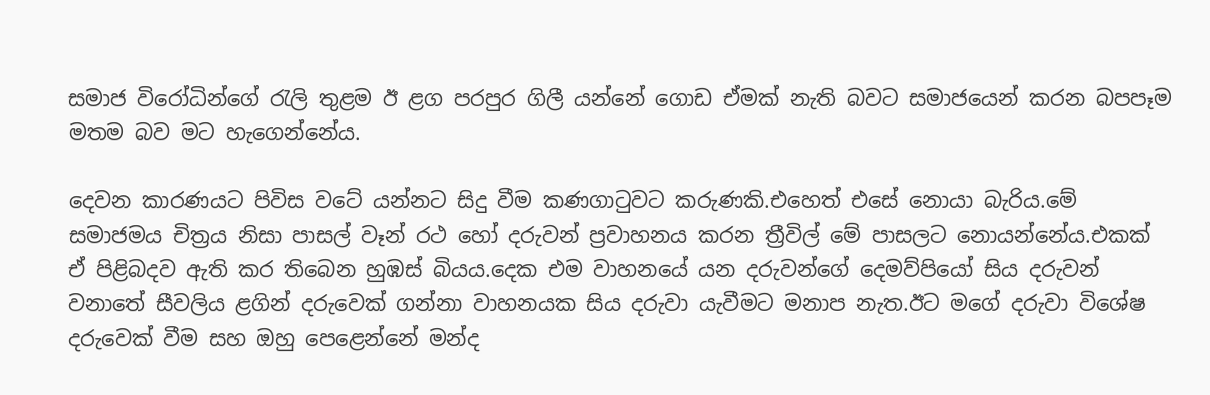සමාජ විරෝධින්ගේ රැලි තුළම ඊ ළග පරපුර ගිලී යන්නේ ගොඩ ඒමක් නැති බවට සමාජයෙන් කරන බපපෑම මතම බව මට හැගෙන්නේය.

දෙවන කාරණයට පිවිස වටේ යන්නට සිදු වීම කණගාටුවට කරුණකි.එහෙත් එසේ නොයා බැරිය.මේ සමාජමය චිත්‍රය නිසා පාසල් වෑන් රථ හෝ දරුවන් ප්‍රවාහනය කරන ත්‍රීවිල් මේ පාසලට නොයන්නේය.එකක් ඒ පිළිබදව ඇති කර තිබෙන හුඹස් බියය.දෙක එම වාහනයේ යන දරුවන්ගේ දෙමව්පියෝ සිය දරුවන් වනාතේ සීවලිය ළගින් දරුවෙක් ගන්නා වාහනයක සිය දරුවා යැවීමට මනාප නැත.ඊට මගේ දරුවා විශේෂ දරුවෙක් වීම සහ ඔහු පෙළෙන්නේ මන්ද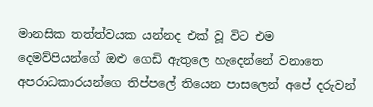මානසික තත්ත්වයක යන්නද එක් වූ විට එම දෙමව්පියන්ගේ ඔළු ගෙඩි ඇතුලෙ හැදෙන්නේ වනාතෙ අපරාධකාරයන්ගෙ තිප්පලේ තියෙන පාසලෙන් අපේ දරුවන්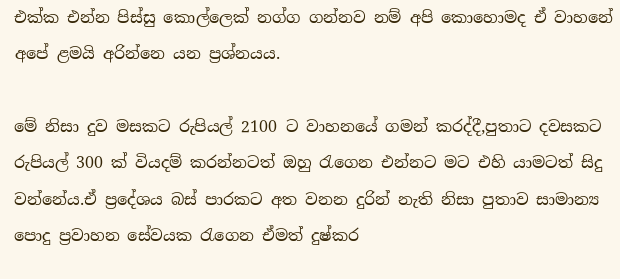එක්ක එන්න පිස්සු කොල්ලෙක් නග්ග ගන්නව නම් අපි කොහොමද ඒ වාහනේ අපේ ළමයි අරින්නෙ යන ප්‍රශ්නයය.

මේ නිසා දුව මසකට රුපියල් 2100 ට වාහනයේ ගමන් කරද්දී,පුතාට දවසකට රුපියල් 300 ක් වියදම් කරන්නටත් ඔහු රැගෙන එන්නට මට එහි යාමටත් සිදු වන්නේය.ඒ ප්‍රදේශය බස් පාරකට අත වනන දුරින් නැති නිසා පුතාව සාමාන්‍ය පොදු ප්‍රවාහන සේවයක රැගෙන ඒමත් දුෂ්කර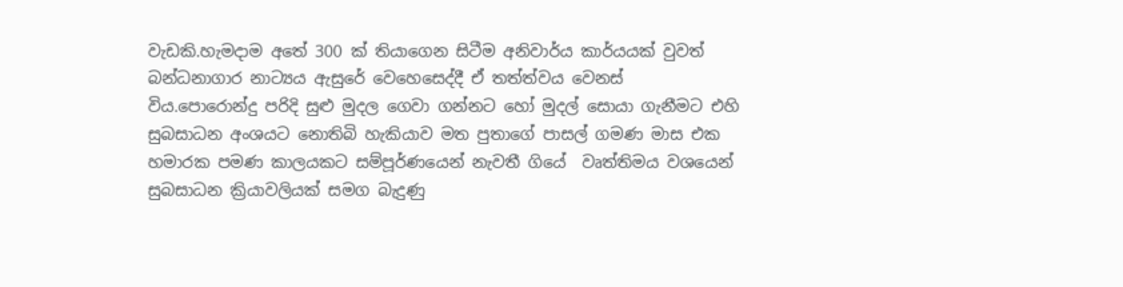වැඩකි.හැමදාම අතේ 300 ක් තියාගෙන සිටීම අනිවාර්ය කාර්යයක් වුවත් බන්ධනාගාර නාට්‍යය ඇසුරේ වෙහෙසෙද්දී ඒ තත්ත්වය වෙනස් විය.පොරොන්දු පරිදි සුළු මුදල ගෙවා ගන්නට හෝ මුදල් සොයා ගැනීමට එහි සුබසාධන අංශයට නොතිබි හැකියාව මත පුතාගේ පාසල් ගමණ මාස එක හමාරක පමණ කාලයකට සම්පූර්ණයෙන් නැවතී ගියේ  වෘත්තිමය වශයෙන් සුබසාධන ක්‍රියාවලියක් සමග බැදුණු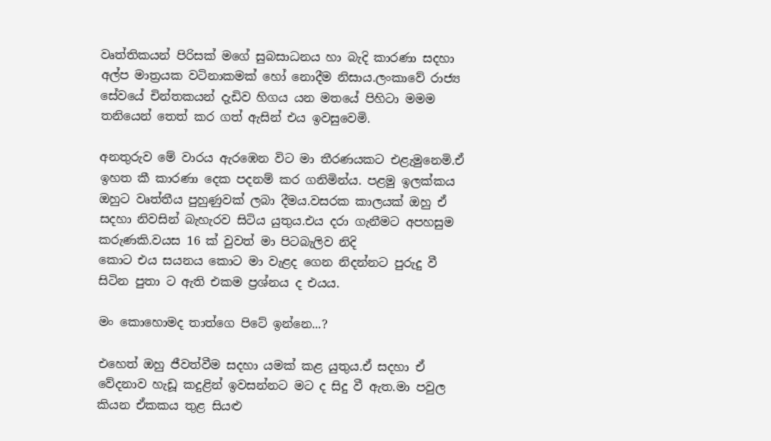වෘත්තිකයන් පිරිසක් මගේ සුබසාධනය හා බැදි කාරණා සදහා අල්ප මාත්‍රයක වටිනාකමක් හෝ නොදීම නිසාය.ලංකාවේ රාජ්‍ය සේවයේ චින්තකයන් දැඩිව හිගය යන මතයේ පිහිටා මමම තනියෙන් තෙත් කර ගත් ඇසින් එය ඉවසුවෙමි.

අනතුරුව මේ වාරය ඇරඹෙන විට මා තීරණයකට එළැමුනෙමි.ඒ ඉහත කී කාරණා දෙක පදනම් කර ගනිමින්ය. පළමු ඉලක්කය ඔහුට වෘත්තීය පුහුණුවක් ලබා දීමය.වසරක කාලයක් ඔහු ඒ සදහා නිවසින් බැහැරව සිටිය යුතුය.එය දරා ගැනීමට අපහසුම කරුණකි.වයස 16 ක් වුවත් මා පිටබැලිව නිදි
කොට එය සයනය කොට මා වැළද ගෙන නිදන්නට පුරුදු වී සිටින පුතා ට ඇති එකම ප්‍රශ්නය ද එයය.

මං කොහොමද තාත්ගෙ පිටේ ඉන්නෙ...?

එහෙත් ඔහු ජීවත්වීම සදහා යමක් කළ යුතුය.ඒ සදහා ඒ වේදනාව හැඩූ කදුළින් ඉවසන්නට මට ද සිදු වී ඇත.මා පවුල කියන ඒකකය තුළ සියළු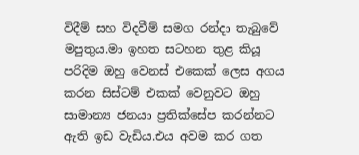විදීම් සහ විදවීම් සමග රන්දා තැබුවේ මපුතුය.මා ඉහත සටහන තුළ කියූ පරිදිම ඔහු වෙනස් එකෙක් ලෙස අගය කරන සිස්ටම් එකක් වෙනුවට ඔහු සාමාන්‍ය ජනයා ප්‍රතික්සේප කරන්නට ඇති ඉඩ වැඩිය.එය අවම කර ගත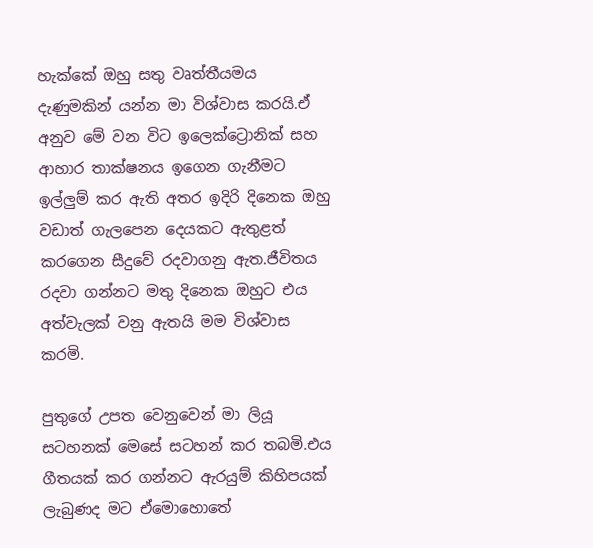හැක්කේ ඔහු සතු වෘත්තීයමය දැණුමකින් යන්න මා විශ්වාස කරයි.ඒ අනුව මේ වන විට ඉලෙක්ට්‍රොනික් සහ ආහාර තාක්ෂනය ඉගෙන ගැනීමට ඉල්ලුම් කර ඇති අතර ඉදිරි දිනෙක ඔහු වඩාත් ගැලපෙන දෙයකට ඇතුළත් කරගෙන සීදුවේ රදවාගනු ඇත.ජීවිතය රදවා ගන්නට මතු දිනෙක ඔහුට එය අත්වැලක් වනු ඇතයි මම විශ්වාස කරමි.

පුතුගේ උපත වෙනුවෙන් මා ලියූ සටහනක් මෙසේ සටහන් කර තබමි.එය ගීතයක් කර ගන්නට ඇරයුම් කිහිපයක් ලැබුණද මට ඒමොහොතේ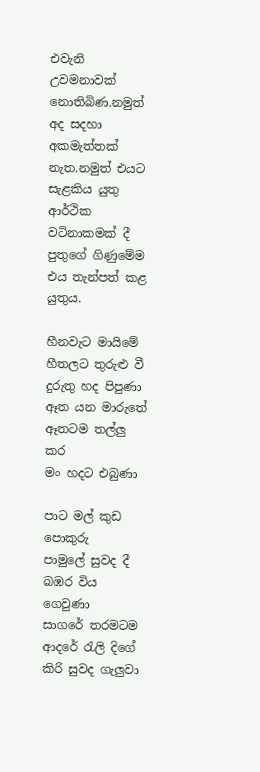එවැනි උවමනාවක් නොතිබිණ.නමුත් අද සදහා අකමැත්තක් නැත.නමුත් එයට සැළකිය යුතු ආර්ථික වටිනාකමක් දී පුතුගේ ගිණුමේම එය තැන්පත් කළ යුතුය.

හීනවැට මායිමේ
හීතලට තුරුළු වී
දුරුතු හද පිපුණා
ඈත යන මාරුතේ
ඈතටම තල්ලු කර
මං හදට එබුණා

පාට මල් කුඩ පොකුරු
පාමුලේ සුවද දී
බඹර විය ගෙවුණා
සාගරේ තරමටම
ආදරේ රැලි දිගේ
කිරි සුවද ගැලුවා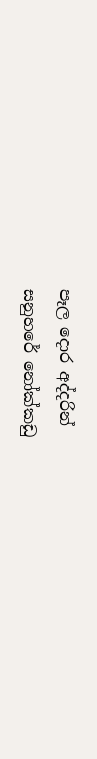පෑල දොර අද්දරින්
සනුහරේ නෝක්කඩු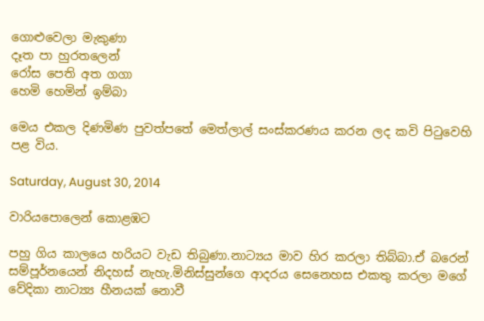ගොළුවෙලා මැකුණා
දෑත පා හුරතලෙන්
රෝස පෙති අත ගගා
හෙමි හෙමින් ඉම්බා

මෙය එකල දිණමිණ පුවත්පතේ මෙත්ලාල් සංස්කරණය කරන ලද කවි පිටුවෙහි පළ විය.

Saturday, August 30, 2014

වාරියපොලෙන් කොළඹට

පහු ගිය කාලයෙ හරියට වැඩ තිබුණා.නාට්‍යය මාව හිර කරලා තිබ්බා.ඒ බරෙන් සම්පූර්නයෙන් නිදහස් නැහැ.මිනිස්සුන්ගෙ ආදරය සෙනෙහස එකතු කරලා මගේ වේදිකා නාට්‍ය්‍ය හීනයක් නොවී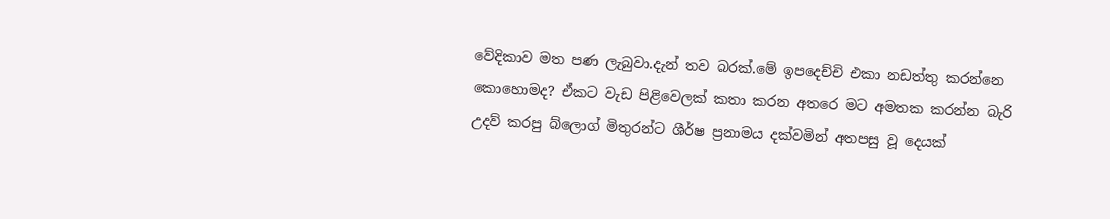වේදිකාව මත පණ ලැබුවා.දැන් තව බරක්.මේ ඉපදෙච්චි එකා නඩත්තු කරන්නෙ කොහොමද? ඒකට වැඩ පිළිවෙලක් කතා කරන අතරෙ මට අමතක කරන්න බැරි උදව් කරපු බ්ලොග් මිතුරන්ට ශීර්ෂ ප්‍රනාමය දක්වමින් අතපසු වූ දෙයක්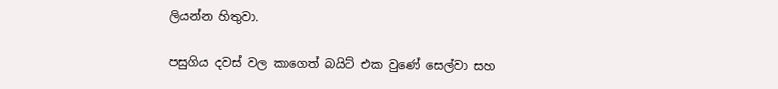ලියන්න හිතුවා.

පසුගිය දවස් වල කාගෙත් බයිට් එක වුණේ සෙල්වා සහ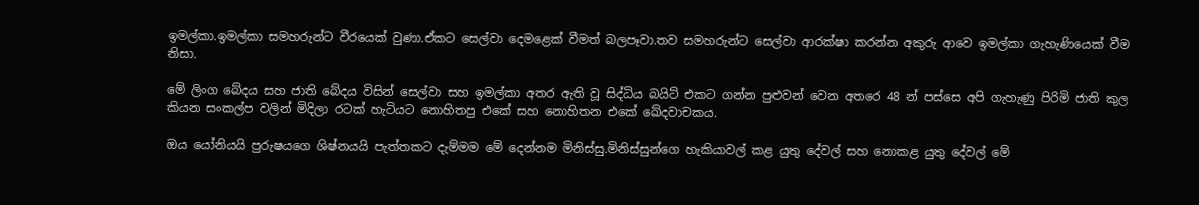ඉමල්කා.ඉමල්කා සමහරුන්ට වීරයෙක් වුණා.ඒකට සෙල්වා දෙමළෙක් වීමත් බලපෑවා.තව සමහරුන්ට සෙල්වා ආරක්ෂා කරන්න අකුරු ආවෙ ඉමල්කා ගැහැණියෙක් වීම නිසා.

මේ ලිංග බේදය සහ ජාති බේදය විසින් සෙල්වා සහ ඉමල්කා අතර ඇති වූ සිද්ධිය බයිට් එකට ගන්න පුළුවන් වෙන අතරෙ 48 න් පස්සෙ අපි ගැහැණු පිරිමි ජාති කුල කියන සංකල්ප වලින් මිදිලා රටක් හැටියට නොහිතපු එකේ සහ නොහිතන එකේ ඛේදවාචකය.

ඔය යෝනියයි පුරුෂයගෙ ශිෂ්නයයි පැත්තකට දැම්මම මේ දෙන්නම මිනිස්සු.මිනිස්සුන්ගෙ හැකියාවල් කළ යුතු දේවල් සහ නොකළ යුතු දේවල් මේ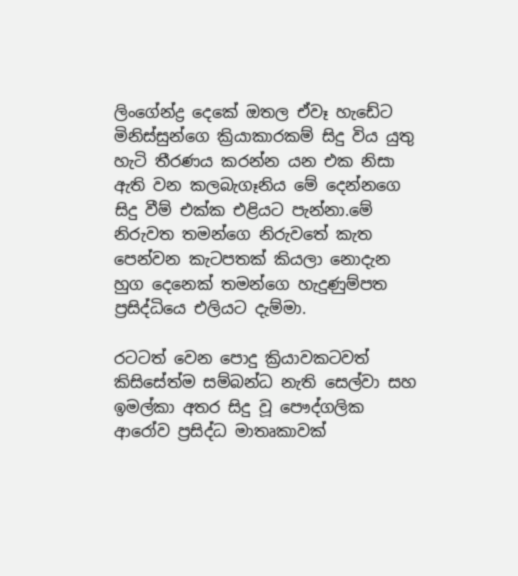ලිංගේන්ද්‍ර දෙකේ ඔතල ඒවෑ හැඩේට මිනිස්සුන්ගෙ ක්‍රියාකාරකම් සිදු විය යුතු හැටි තීරණය කරන්න යන එක නිසා ඇති වන කලබැගෑනිය මේ දෙන්නගෙ සිදු වීම් එක්ක එළියට පැන්නා.මේ නිරුවත තමන්ගෙ නිරුවතේ කැත පෙන්වන කැටපතක් කියලා නොදැන හුග දෙනෙක් තමන්ගෙ හැදුණුම්පත ප්‍රසිද්ධියෙ එලියට දැම්මා.

රටටත් වෙන පොදු ක්‍රියාවකටවත් කිසිසේත්ම සම්බන්ධ නැති සෙල්වා සහ ඉමල්කා අතර සිදු වූ පෞද්ගලික ආරෝව ප්‍රසිද්ධ මාතෘකාවක්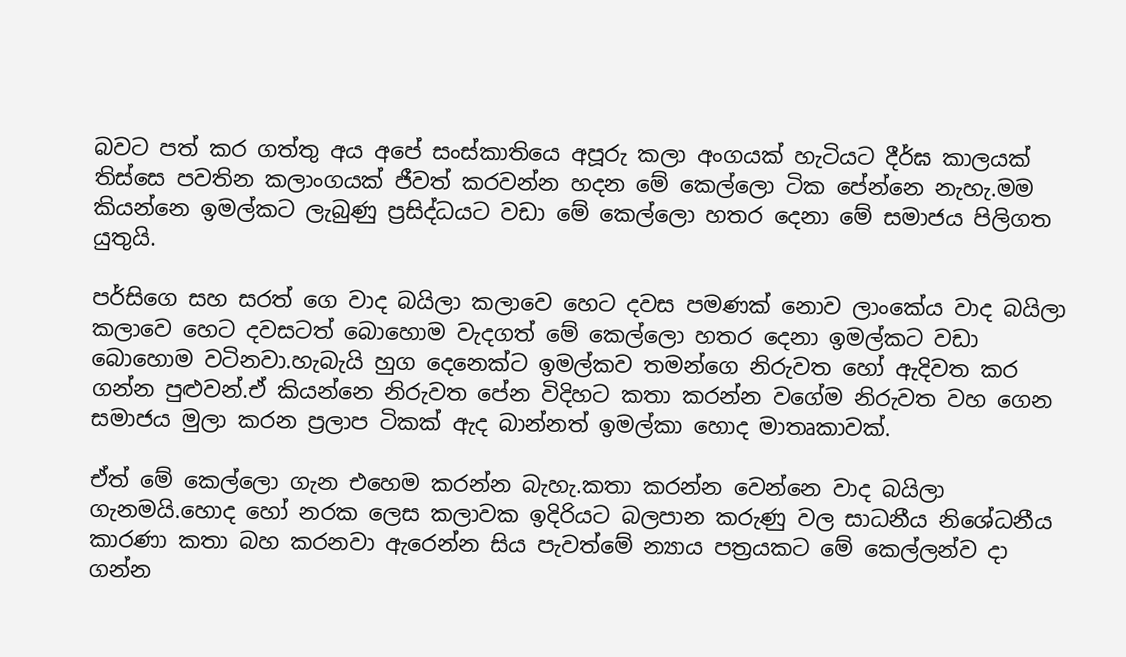බවට පත් කර ගත්තු අය අපේ සංස්කාතියෙ අපූරු කලා අංගයක් හැටියට දීර්ඝ කාලයක් තිස්සෙ පවතින කලාංගයක් ජීවත් කරවන්න හදන මේ කෙල්ලො ටික පේන්නෙ නැහැ.මම කියන්නෙ ඉමල්කට ලැබුණු ප්‍රසිද්ධයට වඩා මේ කෙල්ලො හතර දෙනා මේ සමාජය පිලිගත යුතුයි.

පර්සිගෙ සහ සරත් ගෙ වාද බයිලා කලාවෙ හෙට දවස පමණක් නොව ලාංකේය වාද බයිලා කලාවෙ හෙට දවසටත් බොහොම වැදගත් මේ කෙල්ලො හතර දෙනා ඉමල්කට වඩා බොහොම වටිනවා.හැබැයි හුග දෙනෙක්ට ඉමල්කව තමන්ගෙ නිරුවත හෝ ඇදිවත කර ගන්න පුළුවන්.ඒ කියන්නෙ නිරුවත පේන විදිහට කතා කරන්න වගේම නිරුවත වහ ගෙන සමාජය මුලා කරන ප්‍රලාප ටිකක් ඇද බාන්නත් ඉමල්කා හොද මාතෘකාවක්.

ඒත් මේ කෙල්ලො ගැන එහෙම කරන්න බැහැ.කතා කරන්න වෙන්නෙ වාද බයිලා ගැනමයි.හොද හෝ නරක ලෙස කලාවක ඉදිරියට බලපාන කරුණු වල සාධනීය නිශේධනීය කාරණා කතා බහ කරනවා ඇරෙන්න සිය පැවත්මේ න්‍යාය පත්‍රයකට මේ කෙල්ලන්ව දා ගන්න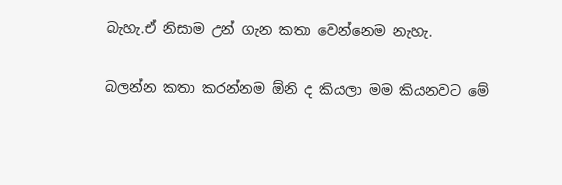බැහැ.ඒ නිසාම උන් ගැන කතා වෙන්නෙම නැහැ.

බලන්න කතා කරන්නම ඕනි ද කියලා මම කියනවට මේ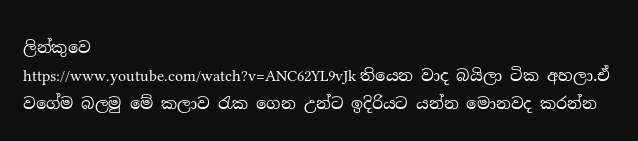ලින්කුවෙ
https://www.youtube.com/watch?v=ANC62YL9vJk තියෙන වාද බයිලා ටික අහලා.ඒ වගේම බලමු මේ කලාව රැක ගෙන උන්ට ඉදිරියට යන්න මොනවද කරන්න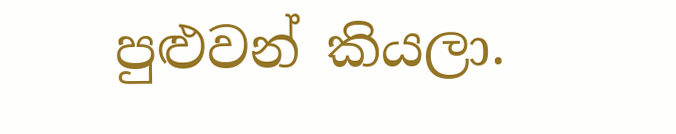පුළුවන් කියලා.